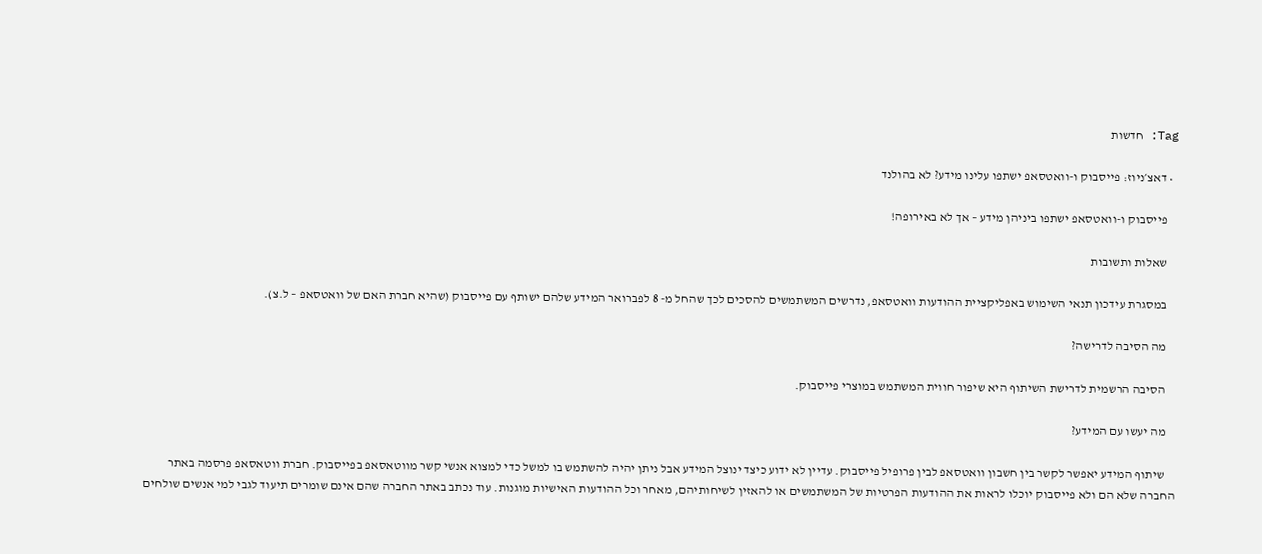Tag: חדשות

  • דאצ׳ניוז: פייסבוק ו-וואטסאפ ישתפו עלינו מידע? לא בהולנד

    פייסבוק ו-וואטסאפ ישתפו ביניהן מידע – אך לא באירופה!

    שאלות ותשובות

    במסגרת עידכון תנאי השימוש באפליקציית ההודעות וואטסאפ, נדרשים המשתמשים להסכים לכך שהחל מ- 8 לפברואר המידע שלהם ישותף עם פייסבוק (שהיא חברת האם של וואטסאפ – ל.צ).

    מה הסיבה לדרישה?

    הסיבה הרשמית לדרישת השיתוף היא שיפור חווית המשתמש במוצרי פייסבוק.

    מה יעשו עם המידע?

    שיתוף המידע יאפשר לקשר בין חשבון וואטסאפ לבין פרופיל פייסבוק. עדיין לא ידוע כיצד ינוצל המידע אבל ניתן יהיה להשתמש בו למשל כדי למצוא אנשי קשר מווטאסאפ בפייסבוק. חברת ווטאסאפ פרסמה באתר החברה שלא הם ולא פייסבוק יוכלו לראות את ההודעות הפרטיות של המשתמשים או להאזין לשיחותיהם, מאחר וכל ההודעות האישיות מוגנות. עוד נכתב באתר החברה שהם אינם שומרים תיעוד לגבי למי אנשים שולחים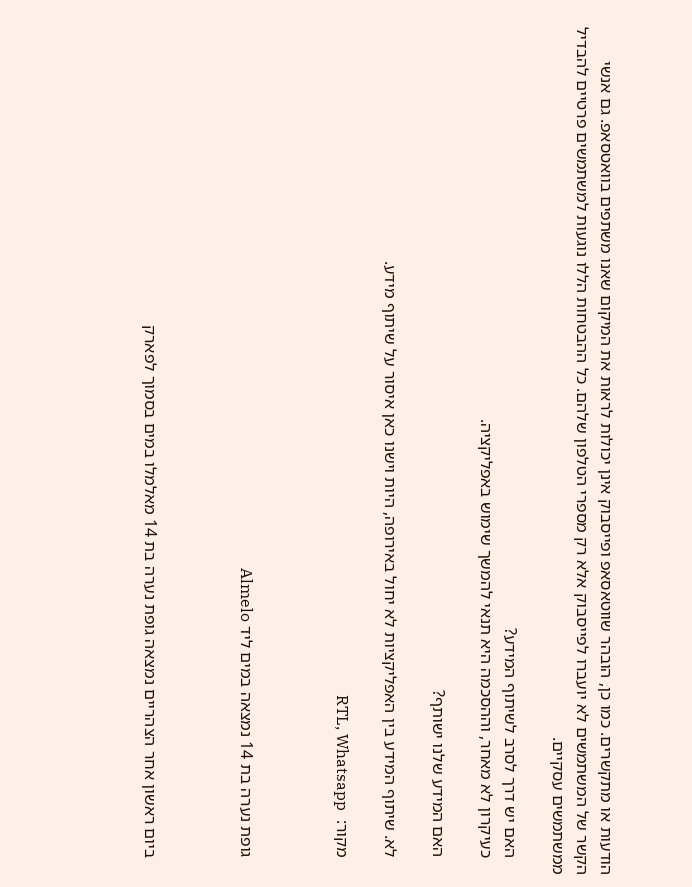הודעות או מתקשרים. כמו כן, הובהר שווטאסאפ ופייסבוק אינן יכולות לראות את המיקום שאנו משתפים בוואטסאפ. גם אנשי הקשר של המשתמשים לא יועברו לפייסבוק אלא רק מספרי הטלפון שלהם. כל ההבטחות הללו נוגעות למשתמשים פרטיים להבדיל ממשתמשים עסקיים.

    האם יש דרך לסרב לשיתוף המידע?
    כעיקרון לא מאחר, וההסכמה היא תנאי להמשך שימוש באפליקציה.

    האם המידע שלנו ישותף?

    לא. שיתוף המידע בין האפליקציות לא יחול באירופה, היות וישנו כאן איסור על שיתוף מידע.

    מקור:  RTL, Whatsapp



    גופת נערה בת 14 נמצאה במים ליד Almelo



    ביום ראשון אחר הצהריים נמצאה גופת נערה בת 14 מאלמלו במים בסמוך לפארק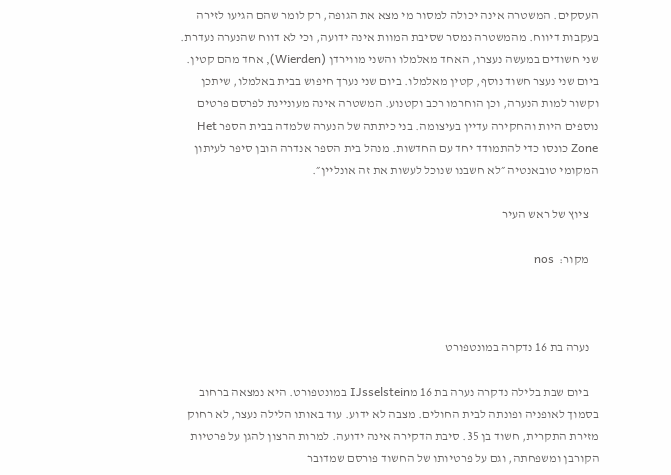העסקים. המשטרה אינה יכולה למסור מי מצא את הגופה, רק לומר שהם הגיעו לזירה בעקבות דיווח. מהמשטרה נמסר שסיבת המוות אינה ידועה, וכי לא דווח שהנערה נעדרת. שני חשודים במעשה נעצרו, האחד מאלמלו והשני מווירדן (Wierden), אחד מהם קטין. ביום שני נעצר חשוד נוסף, קטין מאלמלו. ביום שני נערך חיפוש בבית באלמלו, שיתכן וקשור למות הנערה, וכן הוחרמו רכב וקטנוע. המשטרה אינה מעוניינת לפרסם פרטים נוספים היות והחקירה עדיין בעיצומה. בני כיתתה של הנערה שלמדה בבית הספר Het Zone כונסו כדי להתמודד יחד עם החדשות. מנהל בית הספר אנדרה הובן סיפר לעיתון המקומי טובאנטיה ״לא חשבנו שנוכל לעשות את זה אונליין״.

    ציוץ של ראש העיר

    מקור:  nos



    נערה בת 16 נדקרה במונטפורט

    ביום שבת בלילה נדקרה נערה בת 16 מIJsselstein במונטפורט. היא נמצאה ברחוב בסמוך לאופניה ופונתה לבית החולים. מצבה לא ידוע. עוד באותו הלילה נעצר, לא רחוק מזירת התקרית, חשוד בן 35. סיבת הדקירה אינה ידועה. למרות הרצון להגן על פרטיות הקורבן ומשפחתה, וגם על פרטיותו של החשוד פורסם שמדובר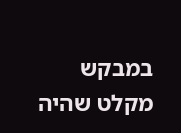במבקש מקלט שהיה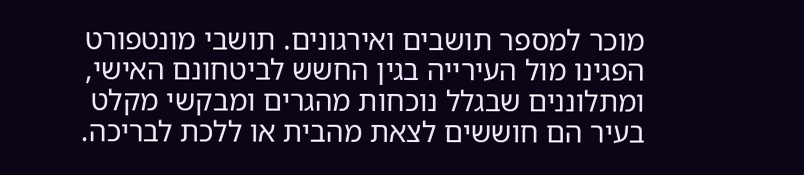מוכר למספר תושבים ואירגונים. תושבי מונטפורט הפגינו מול העירייה בגין החשש לביטחונם האישי, ומתלוננים שבגלל נוכחות מהגרים ומבקשי מקלט בעיר הם חוששים לצאת מהבית או ללכת לבריכה.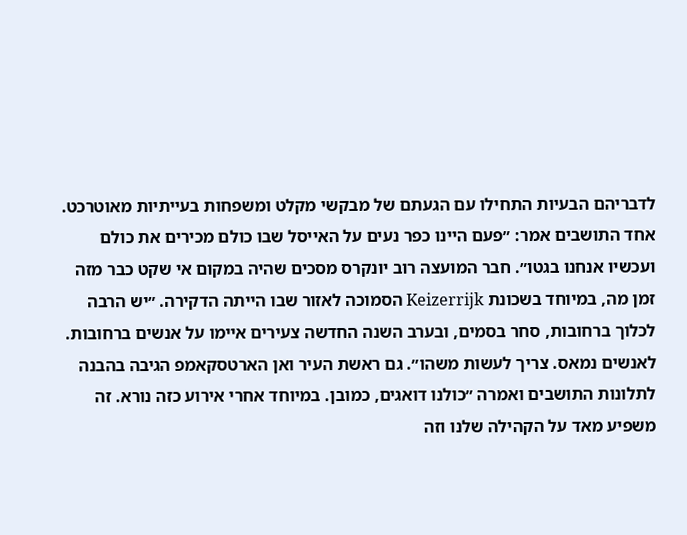לדבריהם הבעיות התחילו עם הגעתם של מבקשי מקלט ומשפחות בעייתיות מאוטרכט. אחד התושבים אמר: ״פעם היינו כפר נעים על האייסל שבו כולם מכירים את כולם ועכשיו אנחנו בגטו״. חבר המועצה רוב יונקרס מסכים שהיה במקום אי שקט כבר מזה זמן מה, במיוחד בשכונת Keizerrijk הסמוכה לאזור שבו הייתה הדקירה. ״יש הרבה לכלוך ברחובות, סחר בסמים, ובערב השנה החדשה צעירים איימו על אנשים ברחובות. לאנשים נמאס. צריך לעשות משהו״. גם ראשת העיר ואן הארטסקאמפ הגיבה בהבנה לתלונות התושבים ואמרה ״כולנו דואגים, כמובן. במיוחד אחרי אירוע כזה נורא. זה משפיע מאד על הקהילה שלנו וזה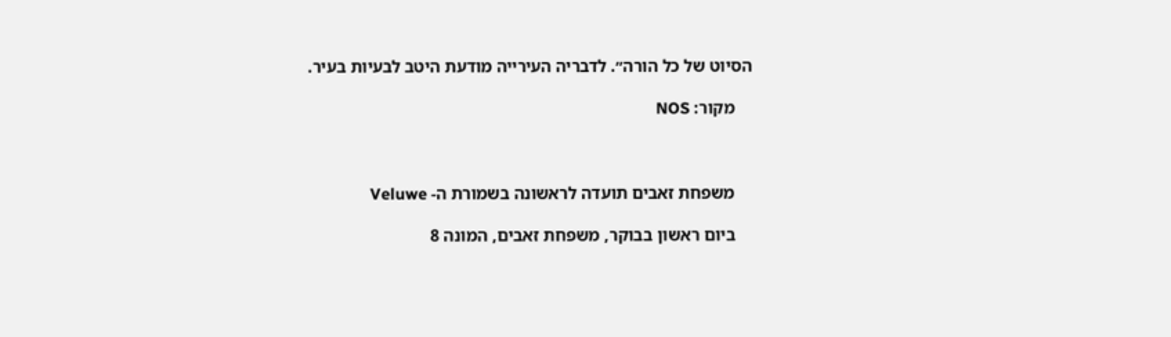הסיוט של כל הורה״. לדבריה העירייה מודעת היטב לבעיות בעיר.

    מקור: NOS



    משפחת זאבים תועדה לראשונה בשמורת ה- Veluwe

    ביום ראשון בבוקר, משפחת זאבים, המונה 8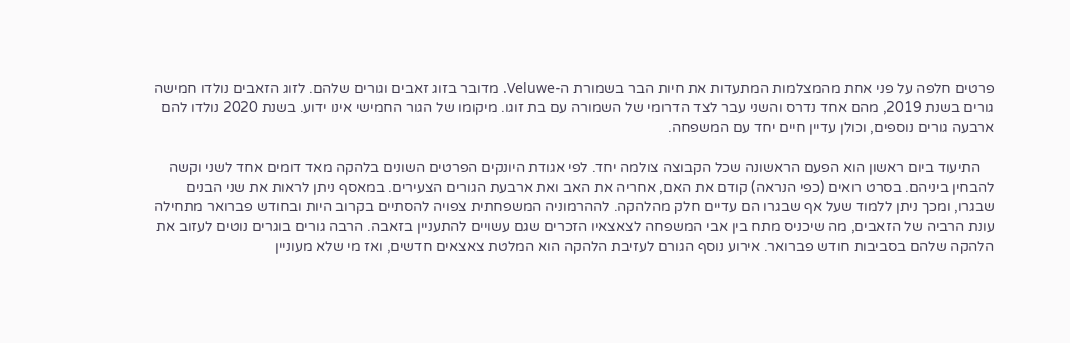פרטים חלפה על פני אחת מהמצלמות המתעדות את חיות הבר בשמורת ה-Veluwe. מדובר בזוג זאבים וגורים שלהם. לזוג הזאבים נולדו חמישה גורים בשנת 2019, מהם אחד נדרס והשני עבר לצד הדרומי של השמורה עם בת זוגו. מיקומו של הגור החמישי אינו ידוע. בשנת 2020 נולדו להם ארבעה גורים נוספים, וכולן עדיין חיים יחד עם המשפחה.

    התיעוד ביום ראשון הוא הפעם הראשונה שכל הקבוצה צולמה יחד. לפי אגודת היונקים הפרטים השונים בלהקה מאד דומים אחד לשני וקשה להבחין ביניהם. בסרט רואים (כפי הנראה) קודם את האם, אחריה את האב ואת ארבעת הגורים הצעירים. במאסף ניתן לראות את שני הבנים שבגרו, ומכך ניתן ללמוד שעל אף שבגרו הם עדיים חלק מהלהקה. לההרמוניה המשפחתית צפויה להסתיים בקרוב היות ובחודש פברואר מתחילה עונת הרביה של הזאבים, מה שיכניס מתח בין אבי המשפחה לצאצאיו הזכרים שגם עשויים להתעניין בזאבה. הרבה גורים בוגרים נוטים לעזוב את הלהקה שלהם בסביבות חודש פברואר. אירוע נוסף הגורם לעזיבת הלהקה הוא המלטת צאצאים חדשים, ואז מי שלא מעוניין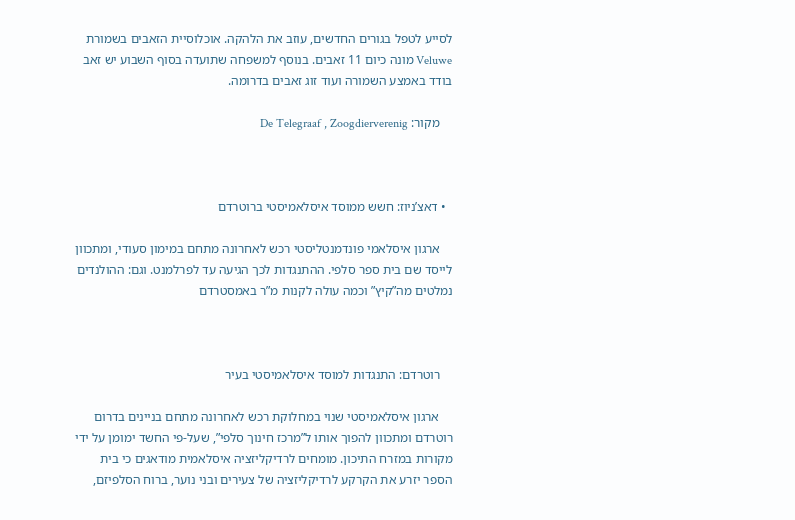לסייע לטפל בגורים החדשים, עוזב את הלהקה. אוכלוסיית הזאבים בשמורת Veluwe מונה כיום 11 זאבים. בנוסף למשפחה שתועדה בסוף השבוע יש זאב בודד באמצע השמורה ועוד זוג זאבים בדרומה.

    מקור: De Telegraaf , Zoogdierverenig



  • דאצ’ניוז: חשש ממוסד איסלאמיסטי ברוטרדם

    ארגון איסלאמי פונדמנטליסטי רכש לאחרונה מתחם במימון סעודי, ומתכוון לייסד שם בית ספר סלפי. ההתנגדות לכך הגיעה עד לפרלמנט. וגם: ההולנדים נמלטים מה”קיץ” וכמה עולה לקנות מ”ר באמסטרדם



    רוטרדם: התנגדות למוסד איסלאמיסטי בעיר

    ארגון איסלאמיסטי שנוי במחלוקת רכש לאחרונה מתחם בניינים בדרום רוטרדם ומתכוון להפוך אותו ל”מרכז חינוך סלפי”, שעל-פי החשד ימומן על ידי מקורות במזרח התיכון. מומחים לרדיקליזציה איסלאמית מודאגים כי בית הספר יזרע את הקרקע לרדיקליזציה של צעירים ובני נוער, ברוח הסלפיזם,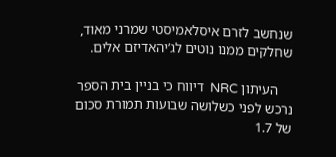שנחשב לזרם איסלאמיסטי שמרני מאוד, שחלקים ממנו נוטים לג’יהאדיזם אלים.

    העיתון NRC  דיווח כי בניין בית הספר נרכש לפני כשלושה שבועות תמורת סכום של 1.7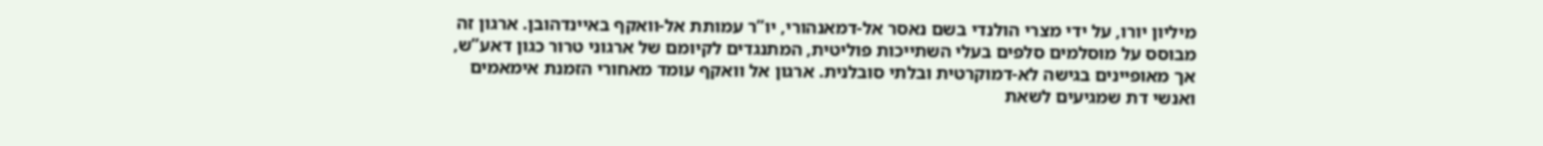מיליון יורו, על ידי מצרי הולנדי בשם נאסר אל-דמאנהורי, יו”ר עמותת אל-וואקף באיינדהובן. ארגון זה מבוסס על מוסלמים סלפים בעלי השתייכות פוליטית, המתנגדים לקיומם של ארגוני טרור כגון דאע”ש, אך מאופיינים בגישה לא-דמוקרטית ובלתי סובלנית. ארגון אל וואקף עומד מאחורי הזמנת אימאמים ואנשי דת שמגיעים לשאת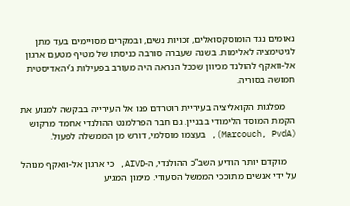נאומים נגד הומוסקסואלים, זכויות נשים, ובמקרים מסויימים בעד מתן לגיטימציה לאלימות. בשנה שעברה סורבה כניסתו של מטיף מטעם ארגון אל-וואקף להולנד מכיוון שככל הנראה היה מעורב בפעילות ג’יהאדיסטית חמושה בסוריה.

    מפלגות הקואליציה בעיריית רוטרדם פנו אל העירייה בבקשה למנוע את הקמת המוסד הלימודי בבניין. גם חבר הפרלמנט ההולנדי אחמד מרקוש (Marcouch, PvdA), בעצמו מוסלמי, דורש מן הממשלה לפעול.

    מוקדם יותר הודיע השב”כ ההולנדי, ה-AIVD, כי ארגון אל-וואקף מנוהל על ידי אנשים מתוככי הממשל הסעודי. מימון המגיע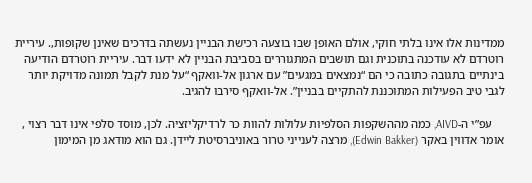ממדינות אלו אינו בלתי חוקי, אולם האופן שבו בוצעה רכישת הבניין נעשתה בדרכים שאינן שקופות,. עיריית רוטרדם לא עודכנה בתוכנית וגם תושבים המתגוררים בסביבת הבניין לא ידעו דבר. עיריית רוטרדם הודיעה בינתיים בתגובה כתובה כי הם “נמצאים במגעים” עם ארגון אל-וואקף “על מנת לקבל תמונה מדויקת יותר לגבי טיב הפעילות המתוכננת להתקיים בבניין”. אל-וואקף סירבו להגיב.

    עפ”י ה-AIVD, כמה מההשקפות הסלפיות עלולות להוות כר לרדיקליזציה. לכן, מוסד סלפי אינו דבר רצוי , אומר אדווין באקר (Edwin Bakker), מרצה לענייני טרור באוניברסיטת ליידן. גם הוא מודאג מן המימון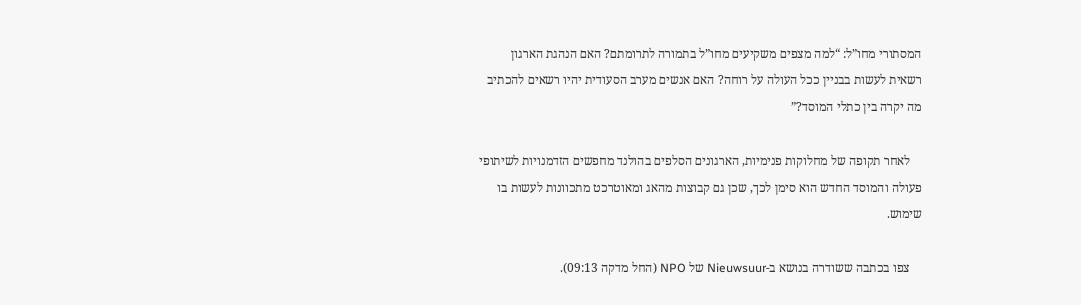המסתורי מחו”ל: “למה מצפים משקיעים מחו”ל בתמורה לתרומתם? האם הנהגת הארגון רשאית לעשות בבניין ככל העולה על רוחה? האם אנשים מערב הסעודית יהיו רשאים להכתיב מה יקרה בין כתלי המוסד?”

    לאחר תקופה של מחלוקות פנימיות, הארגונים הסלפים בהולנד מחפשים הזדמנויות לשיתופי פעולה והמוסד החדש הוא סימן לכך, שכן גם קבוצות מהאג ומאוטרכט מתכוונות לעשות בו שימוש.

    צפו בכתבה ששודרה בנושא ב-Nieuwsuur של NPO (החל מדקה 09:13).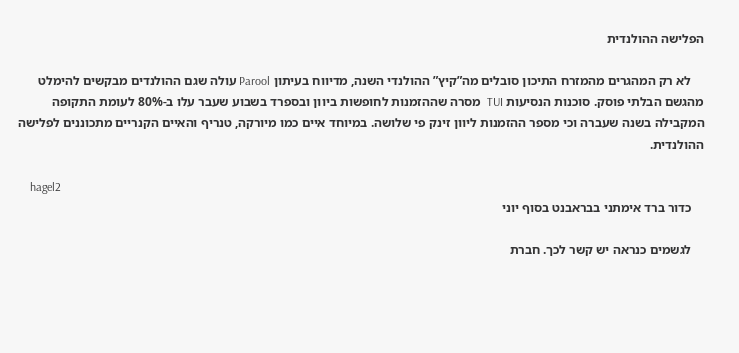הפלישה ההולנדית

    לא רק המהגרים מהמזרח התיכון סובלים מה”קיץ” ההולנדי השנה, מדיווח בעיתון Parool עולה שגם ההולנדים מבקשים להימלט מהגשם הבלתי פוסק. סוכנות הנסיעות TUI  מסרה שההזמנות לחופשות ביוון ובספרד בשבוע שעבר עלו ב-80% לעומת התקופה המקבילה בשנה שעברה וכי מספר ההזמנות ליוון זינק פי שלושה. במיוחד איים כמו מיורקה, טנריף והאיים הקנריים מתכוננים לפלישה ההולנדית.

    hagel2
    כדור ברד אימתני בבראבנט בסוף יוני

    לגשמים כנראה יש קשר לכך. חברת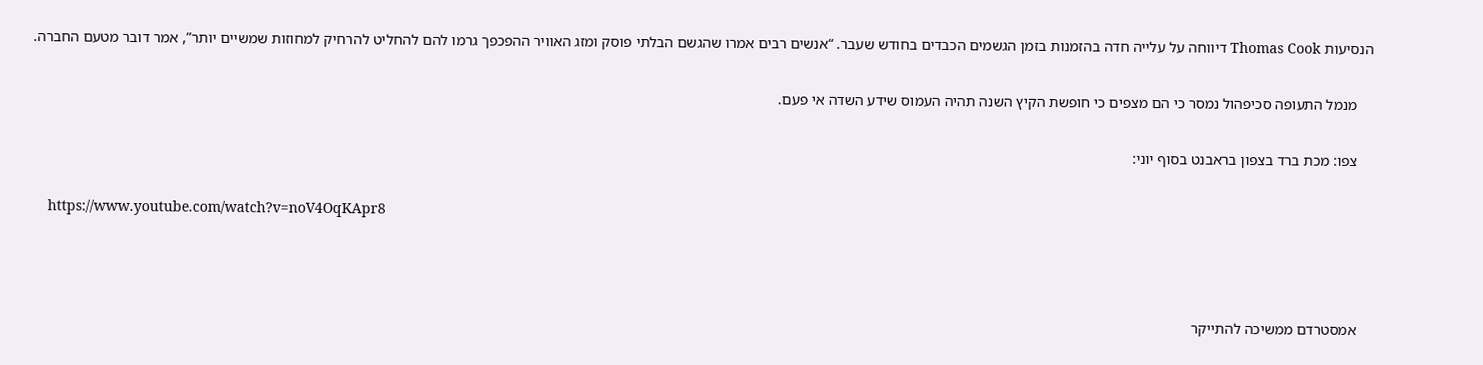הנסיעות Thomas Cook דיווחה על עלייה חדה בהזמנות בזמן הגשמים הכבדים בחודש שעבר. “אנשים רבים אמרו שהגשם הבלתי פוסק ומזג האוויר ההפכפך גרמו להם להחליט להרחיק למחוזות שמשיים יותר”, אמר דובר מטעם החברה.

    מנמל התעופה סכיפהול נמסר כי הם מצפים כי חופשת הקיץ השנה תהיה העמוס שידע השדה אי פעם.

    צפו: מכת ברד בצפון בראבנט בסוף יוני:

    https://www.youtube.com/watch?v=noV4OqKApr8



    אמסטרדם ממשיכה להתייקר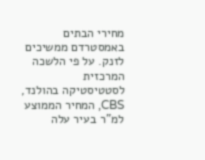מחירי הבתים באמסטרדם ממשיכים לזנק. על פי הלשכה המרכזית לסטטיסטיקה בהולנד, CBS, המחיר הממוצע למ”ר בעיר עלה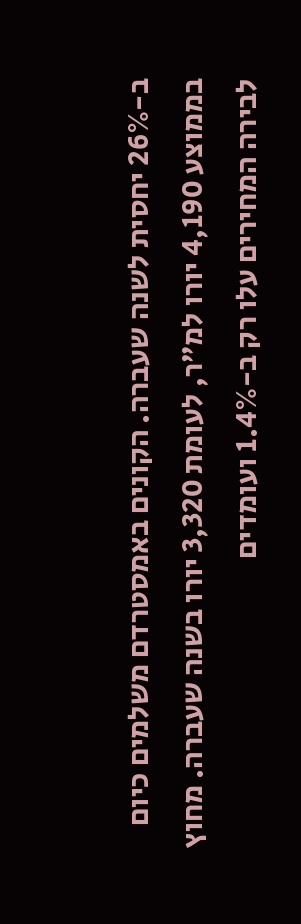ב-26% יחסית לשנה שעברה. הקונים באמסטרדם משלמים כיום בממוצע 4,190 יורו למ”ר, לעומת 3,320 יורו בשנה שעברה. מחוץ לבירה המחירים עלו רק ב-1.4% ועומדים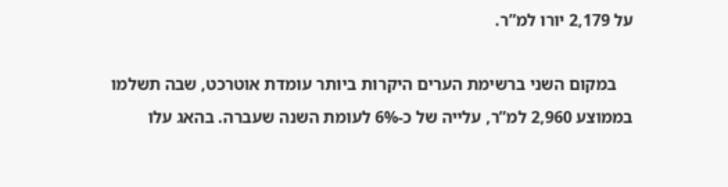על 2,179 יורו למ”ר.

    במקום השני ברשימת הערים היקרות ביותר עומדת אוטרכט, שבה תשלמו בממוצע 2,960 למ”ר, עלייה של כ-6% לעומת השנה שעברה. בהאג עלו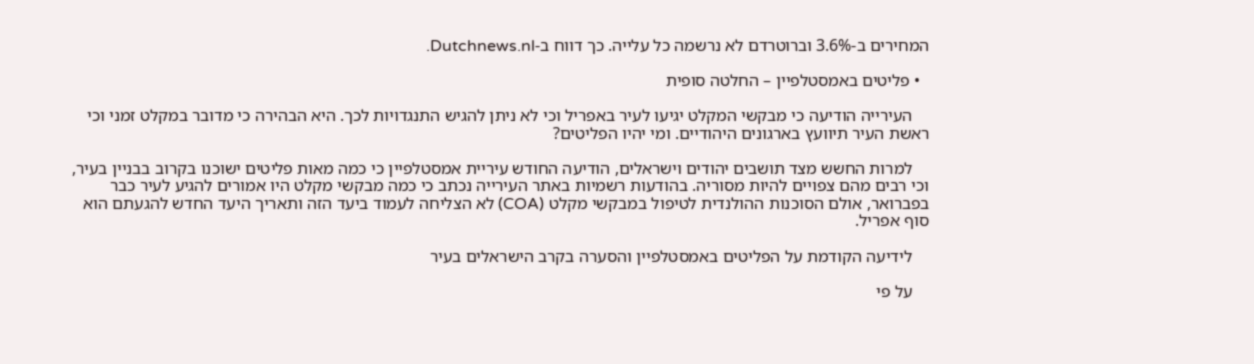המחירים ב-3.6% וברוטרדם לא נרשמה כל עלייה. כך דווח ב-Dutchnews.nl.

  • פליטים באמסטלפיין – החלטה סופית

    העירייה הודיעה כי מבקשי המקלט יגיעו לעיר באפריל וכי לא ניתן להגיש התנגדויות לכך. היא הבהירה כי מדובר במקלט זמני וכי ראשת העיר תיוועץ בארגונים היהודיים. ומי יהיו הפליטים?

    למרות החשש מצד תושבים יהודים וישראלים, הודיעה החודש עיריית אמסטלפיין כי כמה מאות פליטים ישוכנו בקרוב בבניין בעיר, וכי רבים מהם צפויים להיות מסוריה. בהודעות רשמיות באתר העירייה נכתב כי כמה מבקשי מקלט היו אמורים להגיע לעיר כבר בפברואר, אולם הסוכנות ההולנדית לטיפול במבקשי מקלט (COA) לא הצליחה לעמוד ביעד הזה ותאריך היעד החדש להגעתם הוא סוף אפריל.

    לידיעה הקודמת על הפליטים באמסטלפיין והסערה בקרב הישראלים בעיר

    על פי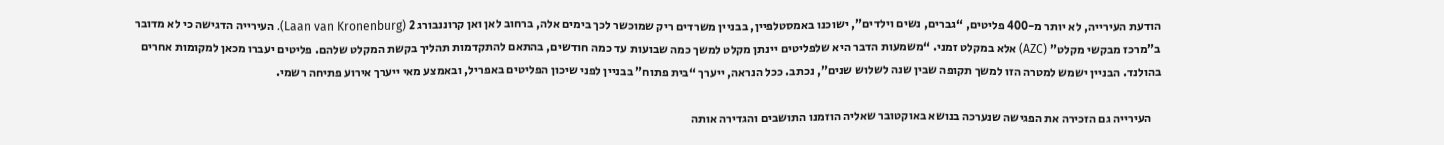הודעת העירייה, לא יותר מ-400 פליטים, “גברים, נשים וילדים”, ישוכנו באמסטלפיין, בבניין משרדים ריק שמוכשר לכך בימים אלה, ברחוב לאן ואן קרוננבורג 2 (Laan van Kronenburg). העירייה הדגישה כי לא מדובר ב”מרכז מבקשי מקלט” (AZC) אלא במקלט זמני. “משמעות הדבר היא שלפליטים יינתן מקלט למשך כמה שבועות עד כמה חודשים, בהתאם להתקדמות תהליך בקשת המקלט שלהם. פליטים יעברו מכאן למקומות אחרים בהולנד. הבניין ישמש למטרה הזו למשך תקופה שבין שנה לשלוש שנים”, נכתב. ככל הנראה, ייערך “בית פתוח” בבניין לפני שיכון הפליטים באפריל, ובאמצע מאי ייערך אירוע פתיחה רשמי.

    העירייה גם הזכירה את הפגישה שנערכה בנושא באוקטובר שאליה הוזמנו התושבים והגדירה אותה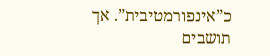כ”אינפורמטיבית”. אך תושבים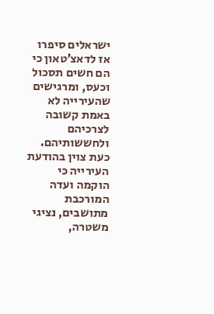ישראלים סיפרו אז לדאצ’טאון כי הם חשים תסכול וכעס, ומרגישים שהעירייה לא באמת קשובה לצרכיהם ולחששותיהם. כעת צוין בהודעת העירייה כי הוקמה ועדה המורכבת מתושבים, נציגי משטרה,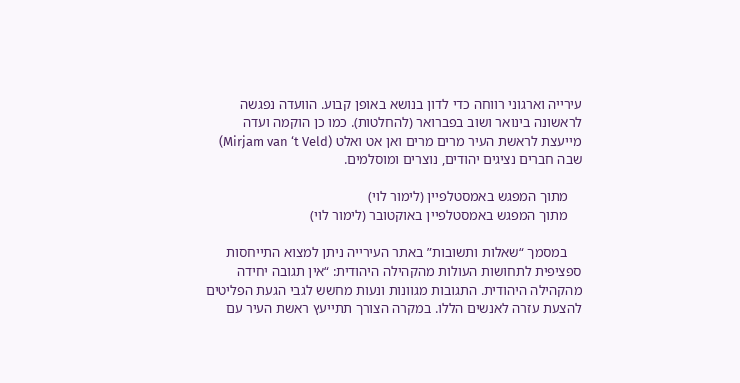עירייה וארגוני רווחה כדי לדון בנושא באופן קבוע. הוועדה נפגשה לראשונה בינואר ושוב בפברואר (להחלטות). כמו כן הוקמה ועדה מייעצת לראשת העיר מרים מרים ואן אט ואלט (Mirjam van ‘t Veld) שבה חברים נציגים יהודים, נוצרים ומוסלמים.

    מתוך המפגש באמסטלפיין (לימור לוי)
    מתוך המפגש באמסטלפיין באוקטובר (לימור לוי)

    במסמך “שאלות ותשובות” באתר העירייה ניתן למצוא התייחסות ספציפית לתחושות העולות מהקהילה היהודית: “אין תגובה יחידה מהקהילה היהודית. התגובות מגוונות ונעות מחשש לגבי הגעת הפליטים להצעת עזרה לאנשים הללו. במקרה הצורך תתייעץ ראשת העיר עם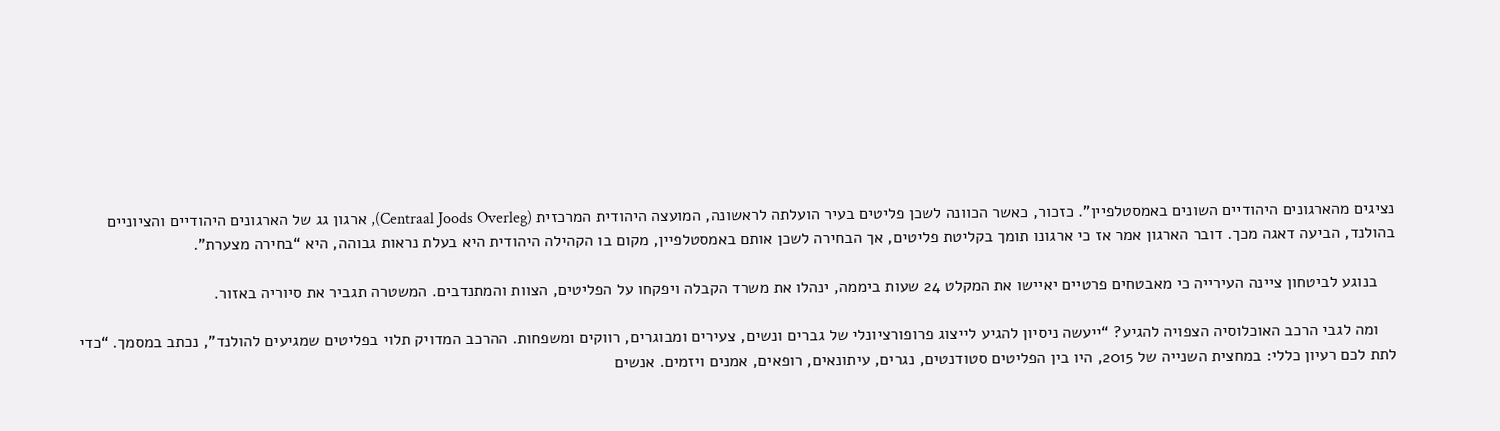נציגים מהארגונים היהודיים השונים באמסטלפיין”. כזכור, כאשר הכוונה לשכן פליטים בעיר הועלתה לראשונה, המועצה היהודית המרכזית (Centraal Joods Overleg), ארגון גג של הארגונים היהודיים והציוניים בהולנד, הביעה דאגה מכך. דובר הארגון אמר אז כי ארגונו תומך בקליטת פליטים, אך הבחירה לשכן אותם באמסטלפיין, מקום בו הקהילה היהודית היא בעלת נראות גבוהה, היא “בחירה מצערת”.

    בנוגע לביטחון ציינה העירייה כי מאבטחים פרטיים יאיישו את המקלט 24 שעות ביממה, ינהלו את משרד הקבלה ויפקחו על הפליטים, הצוות והמתנדבים. המשטרה תגביר את סיוריה באזור.

    ומה לגבי הרכב האוכלוסיה הצפויה להגיע? “ייעשה ניסיון להגיע לייצוג פרופורציונלי של גברים ונשים, צעירים ומבוגרים, רווקים ומשפחות. ההרכב המדויק תלוי בפליטים שמגיעים להולנד”, נכתב במסמך. “כדי לתת לכם רעיון כללי: במחצית השנייה של 2015, היו בין הפליטים סטודנטים, נגרים, עיתונאים, רופאים, אמנים ויזמים. אנשים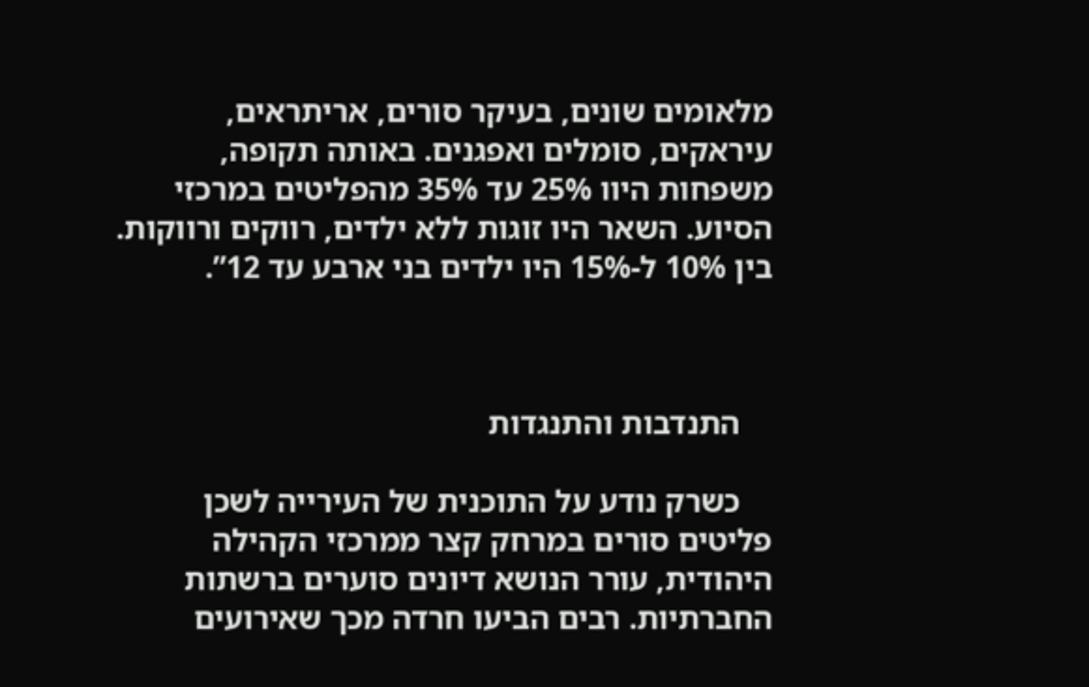מלאומים שונים, בעיקר סורים, אריתראים, עיראקים, סומלים ואפגנים. באותה תקופה, משפחות היוו 25% עד 35% מהפליטים במרכזי הסיוע. השאר היו זוגות ללא ילדים, רווקים ורווקות. בין 10% ל-15% היו ילדים בני ארבע עד 12”.



    התנדבות והתנגדות

    כשרק נודע על התוכנית של העירייה לשכן פליטים סורים במרחק קצר ממרכזי הקהילה היהודית, עורר הנושא דיונים סוערים ברשתות החברתיות. רבים הביעו חרדה מכך שאירועים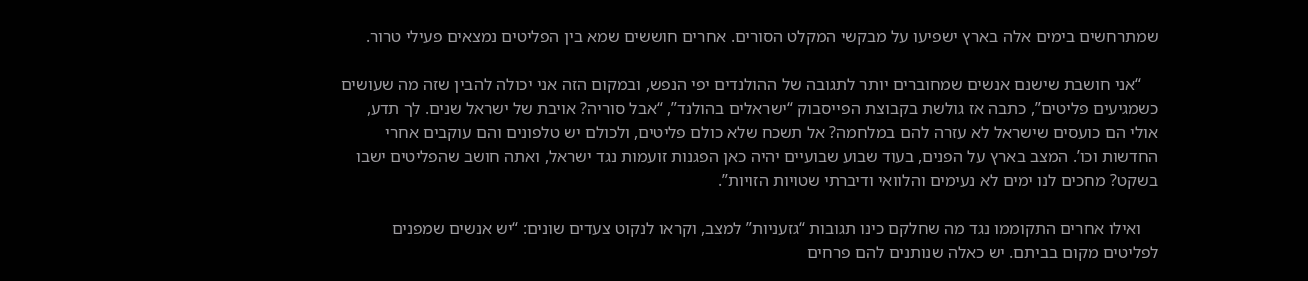שמתרחשים בימים אלה בארץ ישפיעו על מבקשי המקלט הסורים. אחרים חוששים שמא בין הפליטים נמצאים פעילי טרור.

    “אני חושבת שישנם אנשים שמחוברים יותר לתגובה של ההולנדים יפי הנפש, ובמקום הזה אני יכולה להבין שזה מה שעושים כשמגיעים פליטים”, כתבה אז גולשת בקבוצת הפייסבוק “ישראלים בהולנד”, “אבל סוריה? אויבת של ישראל שנים. לך תדע, אולי הם כועסים שישראל לא עזרה להם במלחמה? אל תשכח שלא כולם פליטים, ולכולם יש טלפונים והם עוקבים אחרי החדשות וכו’. המצב בארץ על הפנים, בעוד שבוע שבועיים יהיה כאן הפגנות זועמות נגד ישראל, ואתה חושב שהפליטים ישבו בשקט? מחכים לנו ימים לא נעימים והלוואי ודיברתי שטויות הזויות”.

    ואילו אחרים התקוממו נגד מה שחלקם כינו תגובות “גזעניות” למצב, וקראו לנקוט צעדים שונים: “יש אנשים שמפנים לפליטים מקום בביתם. יש כאלה שנותנים להם פרחים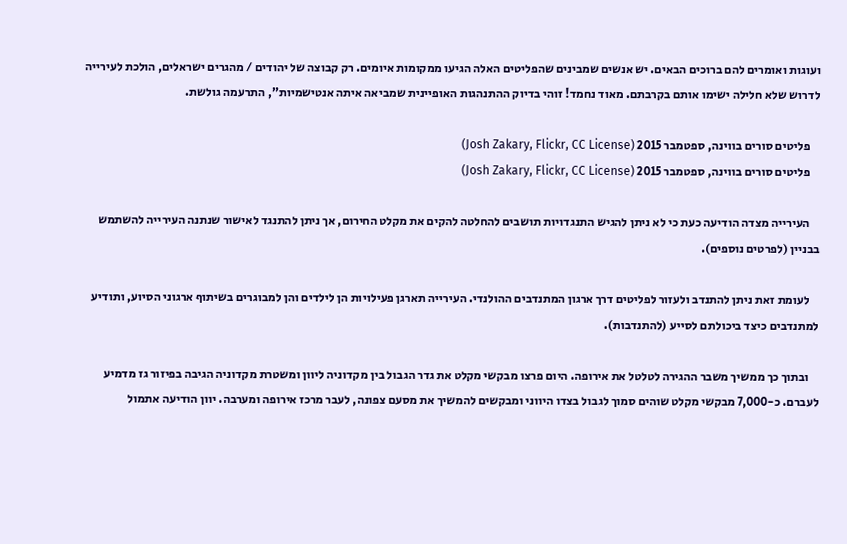ועוגות ואומרים להם ברוכים הבאים. יש אנשים שמבינים שהפליטים האלה הגיעו ממקומות איומים. רק קבוצה של יהודים / מהגרים ישראלים, הולכת לעירייה לדרוש שלא חלילה ישימו אותם בקרבתם. מאוד נחמד! זוהי בדיוק ההתנהגות האופיינית שמביאה איתה אנטישמיות”, התרעמה גולשת.

    פליטים סורים בווינה, ספטמבר 2015 (Josh Zakary, Flickr, CC License)
    פליטים סורים בווינה, ספטמבר 2015 (Josh Zakary, Flickr, CC License)

    העירייה מצדה הודיעה כעת כי לא ניתן להגיש התנגדויות תושבים להחלטה להקים את מקלט החירום, אך ניתן להתנגד לאישור שנתנה העירייה להשתמש בבניין (לפרטים נוספים).

    לעומת זאת ניתן להתנדב ולעזור לפליטים דרך ארגון המתנדבים ההולנדי. העירייה תארגן פעילויות הן לילדים והן למבוגרים בשיתוף ארגוני הסיוע, ותודיע למתנדבים כיצד ביכולתם לסייע (להתנדבות).

    ובתוך כך ממשיך משבר ההגירה לטלטל את אירופה. היום פרצו מבקשי מקלט את גדר הגבול בין מקדוניה ליוון ומשטרת מקדוניה הגיבה בפיזור גז מדמיע לעברם. כ-7,000 מבקשי מקלט שוהים סמוך לגבול בצדו היווני ומבקשים להמשיך את מסעם צפונה, לעבר מרכז אירופה ומערבה. יוון הודיעה אתמול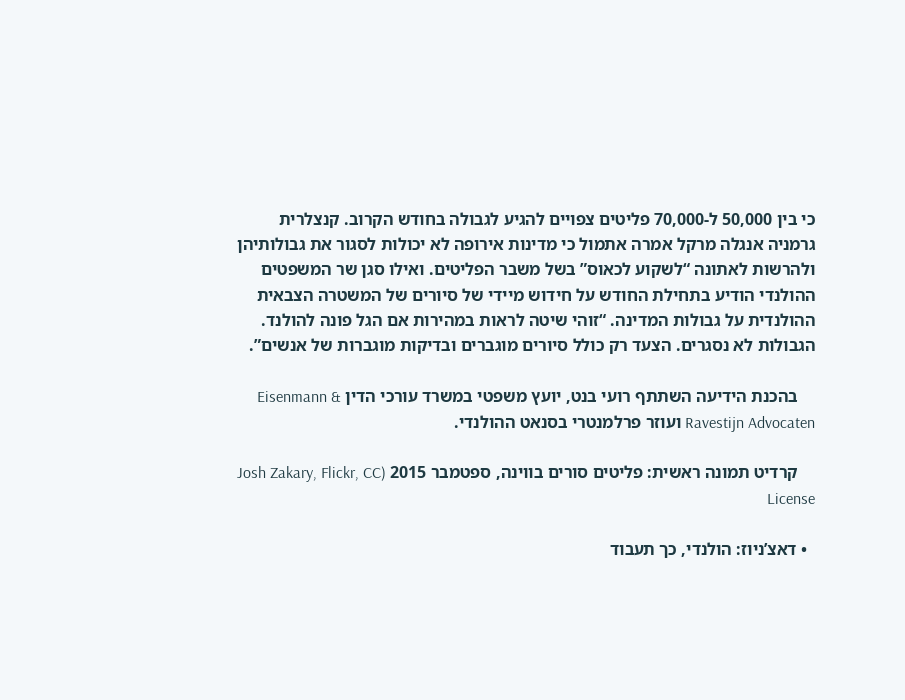כי בין 50,000 ל-70,000 פליטים צפויים להגיע לגבולה בחודש הקרוב. קנצלרית גרמניה אנגלה מרקל אמרה אתמול כי מדינות אירופה לא יכולות לסגור את גבולותיהן ולהרשות לאתונה “לשקוע לכאוס” בשל משבר הפליטים. ואילו סגן שר המשפטים ההולנדי הודיע בתחילת החודש על חידוש מיידי של סיורים של המשטרה הצבאית ההולנדית על גבולות המדינה. “זוהי שיטה לראות במהירות אם הגל פונה להולנד. הגבולות לא נסגרים. הצעד רק כולל סיורים מוגברים ובדיקות מוגברות של אנשים”.

    בהכנת הידיעה השתתף רועי בנט, יועץ משפטי במשרד עורכי הדין Eisenmann & Ravestijn Advocaten ועוזר פרלמנטרי בסנאט ההולנדי.

    קרדיט תמונה ראשית: פליטים סורים בווינה, ספטמבר 2015 (Josh Zakary, Flickr, CC License

  • דאצ’ניוז: הולנדי, כך תעבוד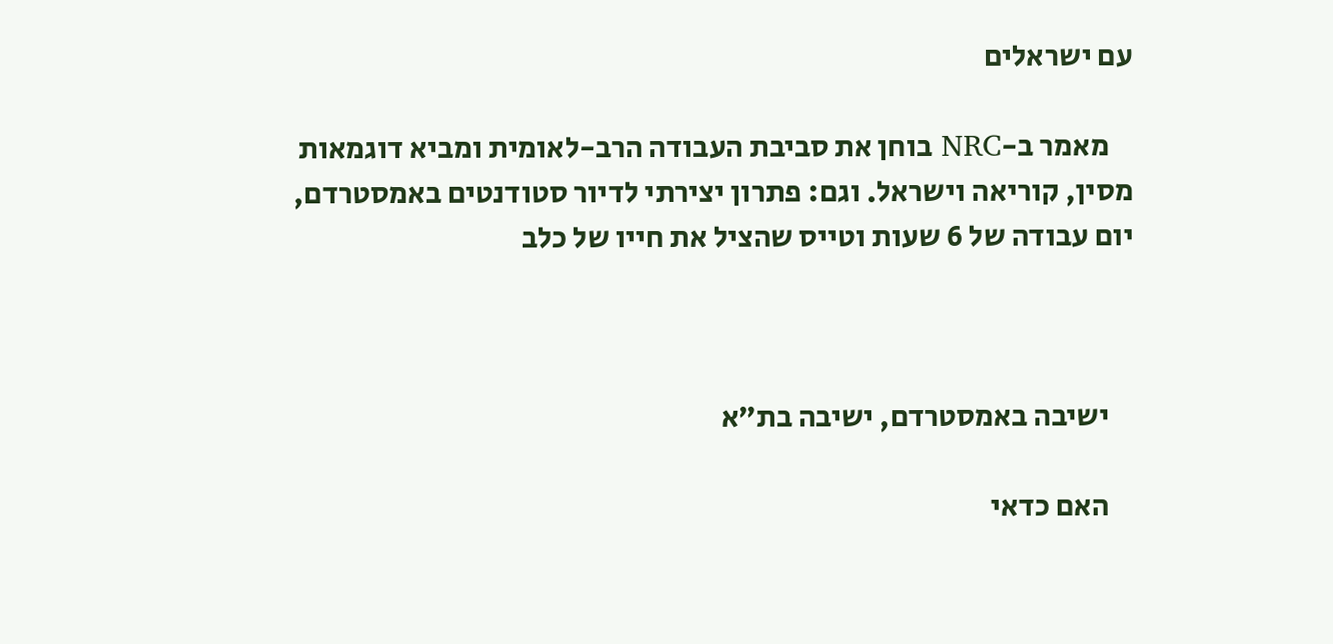עם ישראלים

    מאמר ב-NRC בוחן את סביבת העבודה הרב-לאומית ומביא דוגמאות מסין, קוריאה וישראל. וגם: פתרון יצירתי לדיור סטודנטים באמסטרדם, יום עבודה של 6 שעות וטייס שהציל את חייו של כלב



    ישיבה באמסטרדם, ישיבה בת”א

    האם כדאי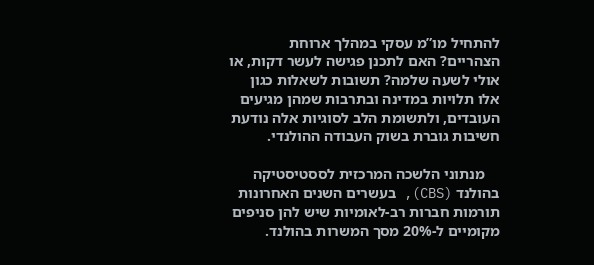להתחיל מו”מ עסקי במהלך ארוחת הצהריים? האם לתכנן פגישה לעשר דקות, או אולי לשעה שלמה? תשובות לשאלות כגון אלו תלויות במדינה ובתרבות שמהן מגיעים העובדים, ולתשומת הלב לסוגיות אלה נודעת חשיבות גוברת בשוק העבודה ההולנדי.

    מנתוני הלשכה המרכזית לססטיסטיקה בהולנד (CBS), בעשרים השנים האחרונות תורמות חברות רב-לאומיות שיש להן סניפים מקומיים ל-20% מסך המשרות בהולנד.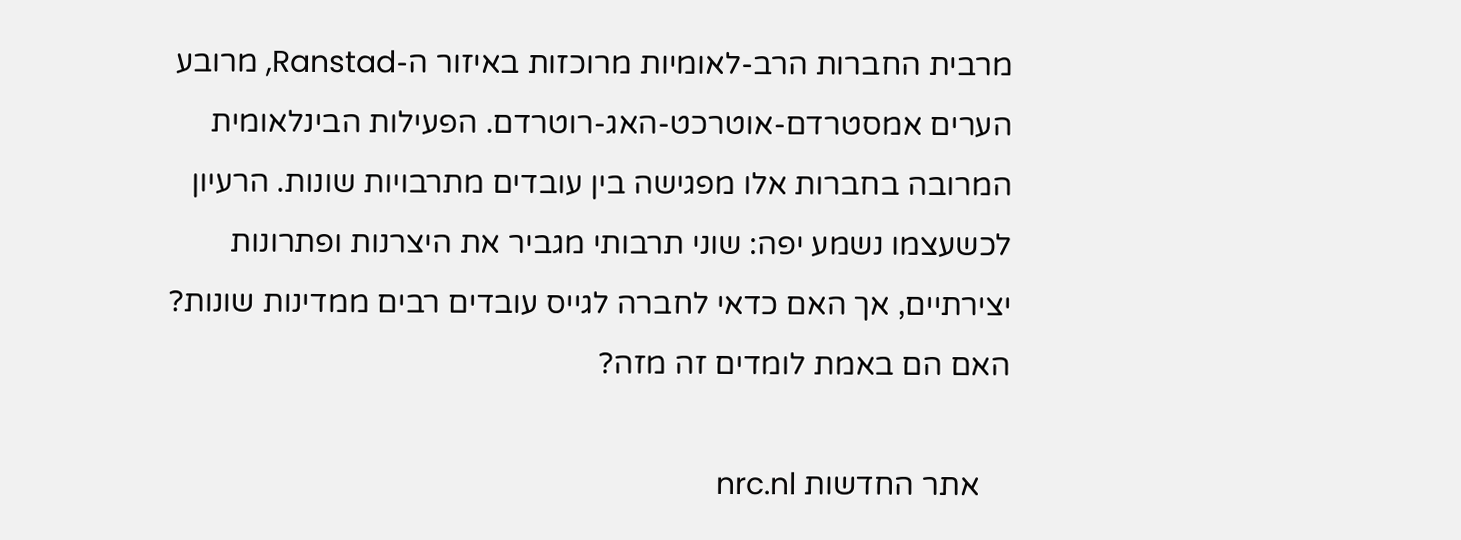מרבית החברות הרב-לאומיות מרוכזות באיזור ה-Ranstad, מרובע הערים אמסטרדם-אוטרכט-האג-רוטרדם. הפעילות הבינלאומית המרובה בחברות אלו מפגישה בין עובדים מתרבויות שונות. הרעיון לכשעצמו נשמע יפה: שוני תרבותי מגביר את היצרנות ופתרונות יצירתיים, אך האם כדאי לחברה לגייס עובדים רבים ממדינות שונות? האם הם באמת לומדים זה מזה?

    אתר החדשות nrc.nl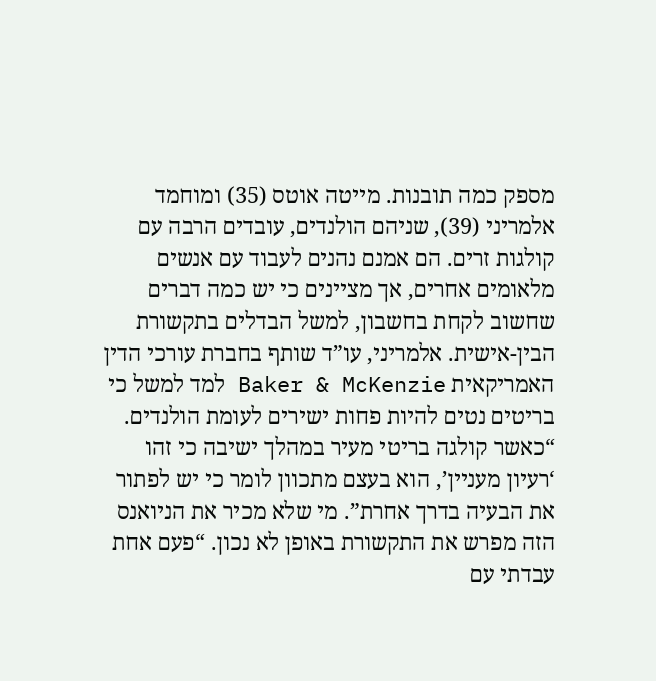מספק כמה תובנות. מייטה אוטס (35) ומוחמד אלמריני (39), שניהם הולנדים, עובדים הרבה עם קולגות זרים. הם אמנם נהנים לעבוד עם אנשים מלאומים אחרים, אך מציינים כי יש כמה דברים שחשוב לקחת בחשבון, למשל הבדלים בתקשורת הבין-אישית. אלמריני, עו”ד שותף בחברת עורכי הדין האמריקאית Baker & McKenzie למד למשל כי בריטים נטים להיות פחות ישירים לעומת הולנדים. “כאשר קולגה בריטי מעיר במהלך ישיבה כי זהו ‘רעיון מעניין’, הוא בעצם מתכוון לומר כי יש לפתור את הבעיה בדרך אחרת”. מי שלא מכיר את הניואנס הזה מפרש את התקשורת באופן לא נכון. “פעם אחת עבדתי עם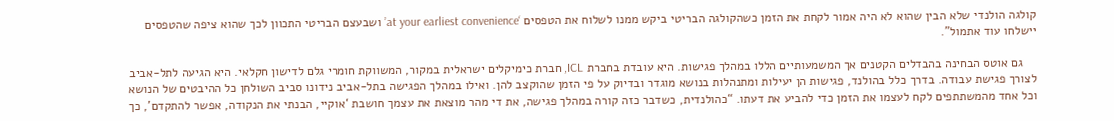קולגה הולנדי שלא הבין שהוא לא היה אמור לקחת את הזמן כשהקולגה הבריטי ביקש ממנו לשלוח את הטפסים ‘at your earliest convenience’ ושבעצם הבריטי התכוון לכך שהוא ציפה שהטפסים יישלחו עוד אתמול”.

    גם אוטס הבחינה בהבדלים הקטנים אך המשמעותיים הללו במהלך פגישות. היא עובדת בחברת ICL, חברת כימיקלים ישראלית במקור, המשווקת חומרי גלם לדישון חקלאי. היא הגיעה לתל-אביב לצורך פגישת עבודה. בדרך כלל בהולנד, פגישות הן יעילות ומתנהלות בנושא מוגדר ובדיוק על פי הזמן שהוקצב להן. ואילו במהלך הפגישה בתל-אביב נידונו סביב השולחן כל ההיבטים של הנושא וכל אחד מהמשתתפים לקח לעצמו את הזמן כדי להביע את דעתו. “כהולנדית, כשדבר כזה קורה במהלך פגישה, את די מהר מוצאת את עצמך חושבת ‘אוקיי, הבנתי את הנקודה, אפשר להתקדם’, כך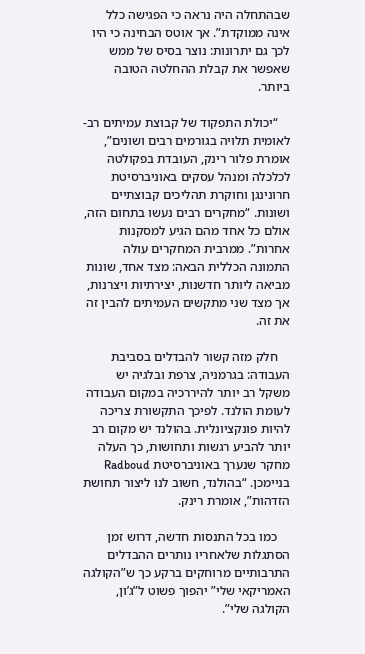שבהתחלה היה נראה כי הפגישה כלל אינה ממוקדת”. אך אוטס הבחינה כי היו לכך גם יתרונות: נוצר בסיס של ממש שאפשר את קבלת ההחלטה הטובה ביותר.

    “יכולת התפקוד של קבוצת עמיתים רב-לאומית תלויה בגורמים רבים ושונים”, אומרת פלור רינק, העובדת בפקולטה לכלכלה ומנהל עסקים באוניברסיטת חרונינגן וחוקרת תהליכים קבוצתיים ושונות. “מחקרים רבים נעשו בתחום הזה, אולם כל אחד מהם הגיע למסקנות אחרות”. ממרבית המחקרים עולה התמונה הכללית הבאה: מצד אחד, שונות מביאה ליותר חדשנות, יצירתיות ויצרנות, אך מצד שני מתקשים העמיתים להבין זה את זה.

    חלק מזה קשור להבדלים בסביבת העבודה: בגרמניה, צרפת ובלגיה יש משקל רב יותר להיררכיה במקום העבודה לעומת הולנד. לפיכך התקשורת צריכה להיות פונקציונלית. בהולנד יש מקום רב יותר להביע רגשות ותחושות, כך העלה מחקר שנערך באוניברסיטת Radboud בניימכן. “בהולנד, חשוב לנו ליצור תחושת הזדהות”, אומרת רינק.

    כמו בכל התנסות חדשה, דרוש זמן הסתגלות שלאחריו נותרים ההבדלים התרבותיים מרוחקים ברקע כך ש”הקולגה האמריקאי שלי” יהפוך פשוט ל”ג’ון, הקולגה שלי”.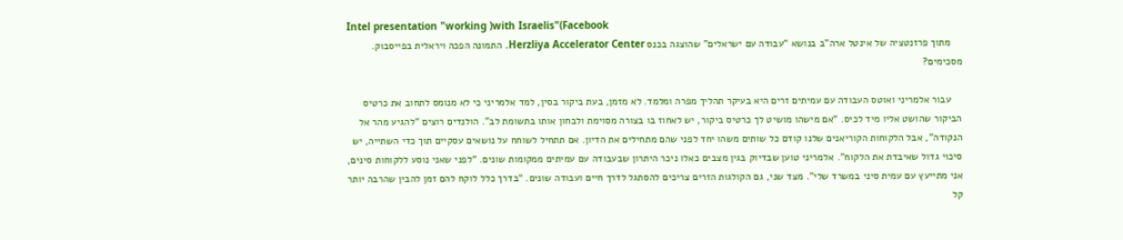Intel presentation "working )with Israelis"(Facebook
    מתוך פרזנטציה של אינטל ארה”ב בנושא “עבודה עם ישראלים” שהוצגה בכנס Herzliya Accelerator Center. התמונה הפכה ויראלית בפייסבוק. מסכימים?

    עבור אלמריני ואוטס העבודה עם עמיתים זרים היא בעיקר תהליך מפרה ומלמד. לא מזמן, בעת ביקור בסין, למד אלמריני כי לא מנומס לתחוב את כרטיס הביקור שהושט אליו מיד לכיס. “אם מישהו מושיט לך כרטיס ביקור, יש לאחוז בו בצורה מסוימת ולבחון אותו בתשומת לב”. הולנדים רוצים “להגיע מהר אל הנקודה”, אבל הלקוחות הקוריאנים שלנו קודם כל שותים משהו יחד לפני שהם מתחילים את הדיון. אם תתחיל לשוחח על נושאים עסקיים תוך כדי השתייה, יש סיכוי גדול שאיבדת את הלקוח”. אלמריני טוען שבדיוק בגין מצבים כאלו ניכר היתרון שבעבודה עם עמיתים ממקומות שונים. “לפני שאני נוסע ללקוחות סינים, אני מתייעץ עם עמית סיני במשרד שלי”. מצד שני, גם הקולגות הזרים צריכים להסתגל לדרך חיים ועבודה שונים. “בדרך כלל לוקח להם זמן להבין שהרבה יותר קל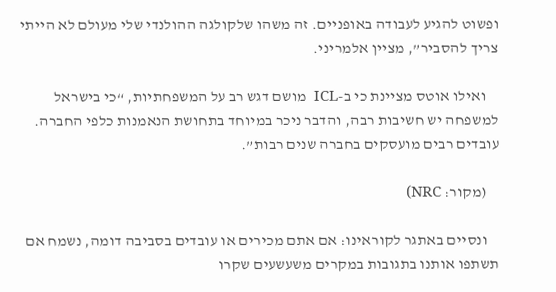ופשוט להגיע לעבודה באופניים. זה משהו שלקולגה ההולנדי שלי מעולם לא הייתי צריך להסביר”, מציין אלמריני.

    ואילו אוטס מציינת כי ב-ICL  מושם דגש רב על המשפחתיות, “כי בישראל למשפחה יש חשיבות רבה, והדבר ניכר במיוחד בתחושת הנאמנות כלפי החברה. עובדים רבים מועסקים בחברה שנים רבות”.

    (מקור: NRC)

    ונסיים באתגר לקוראינו: אם אתם מכירים או עובדים בסביבה דומה, נשמח אם תשתפו אותנו בתגובות במקרים משעשעים שקרו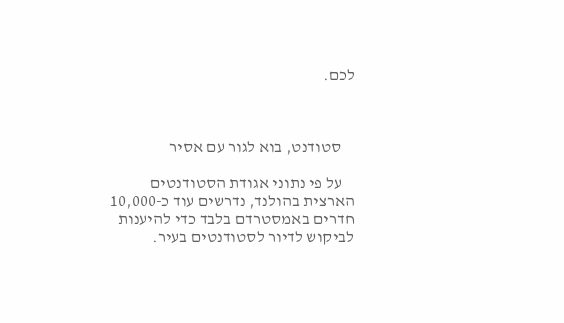לכם.



    סטודנט, בוא לגור עם אסיר

    על פי נתוני אגודת הסטודנטים הארצית בהולנד, נדרשים עוד כ-10,000 חדרים באמסטרדם בלבד כדי להיענות לביקוש לדיור לסטודנטים בעיר.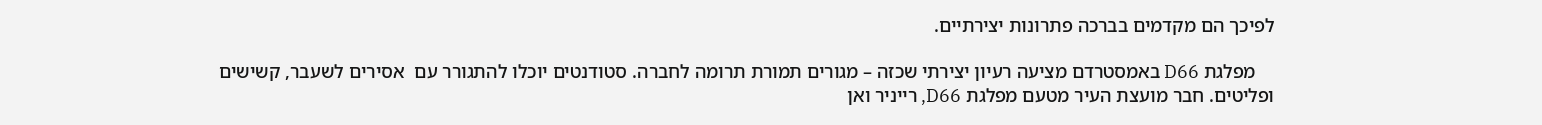לפיכך הם מקדמים בברכה פתרונות יצירתיים.

    מפלגת D66 באמסטרדם מציעה רעיון יצירתי שכזה – מגורים תמורת תרומה לחברה. סטודנטים יוכלו להתגורר עם  אסירים לשעבר, קשישים ופליטים. חבר מועצת העיר מטעם מפלגת D66, רייניר ואן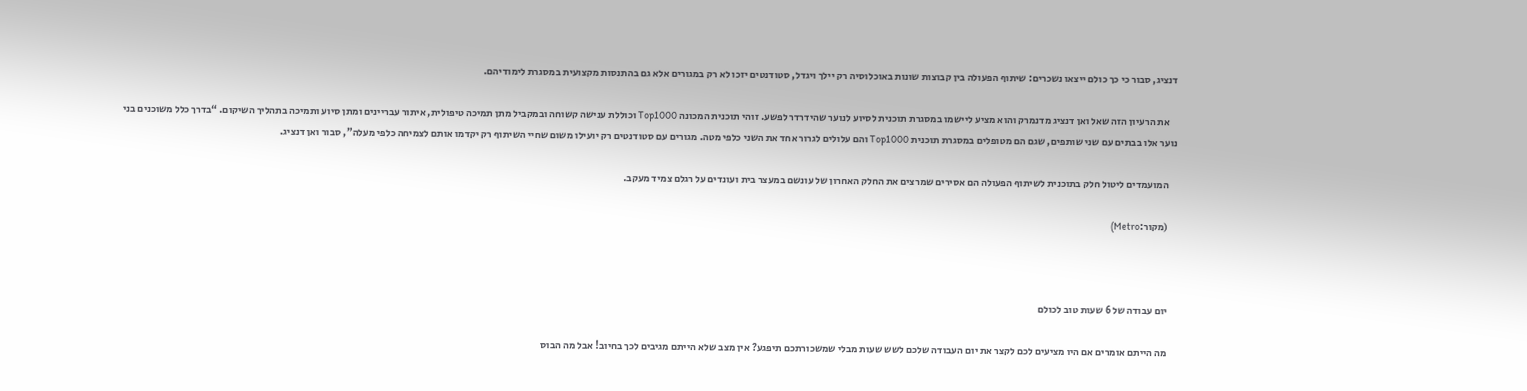דנציג, סבור כי כך כולם ייצאו נשכרים: שיתוף הפעולה בין קבוצות שונות באוכלוסיה רק יילך ויגדל, סטודנטים יזכו לא רק במגורים אלא גם בהתנסות מקצועית במסגרת לימודיהם.

    את הרעיון הזה שאל ואן דנציג מדנמרק והוא מציע ליישמו במסגרת תוכנית לסיוע לנוער שהידרדר לפשע. זוהי תוכנית המכונה Top1000 וכוללת ענישה קשוחה ובמקביל מתן תמיכה טיפולית, איתור עבריינים ומתן סיוע ותמיכה בתהליך השיקום. “בדרך כלל משוכנים בני נוער אלו בבתים עם שני שותפים, שגם הם מטופלים במסגרת תוכנית Top1000 והם עלולים לגרור אחד את השני כלפי מטה. מגורים עם סטודנטים רק יועילו משום שחיי השיתוף רק יקדמו אותם לצמיחה כלפי מעלה”, סבור ואן דנציג.

    המועמדים ליטול חלק בתוכנית לשיתוף הפעולה הם אסירים שמרצים את החלק האחרון של עונשם במעצר בית ועונדים על רגלם צמיד מעקב.

    (מקור:Metro)



    יום עבודה של 6 שעות טוב לכולם

    מה הייתם אומרים אם היו מציעים לכם לקצר את יום העבודה שלכם לשש שעות מבלי שמשכורתכם תיפגע? אין מצב שלא הייתם מגיבים לכך בחיוב! אבל מה הבוס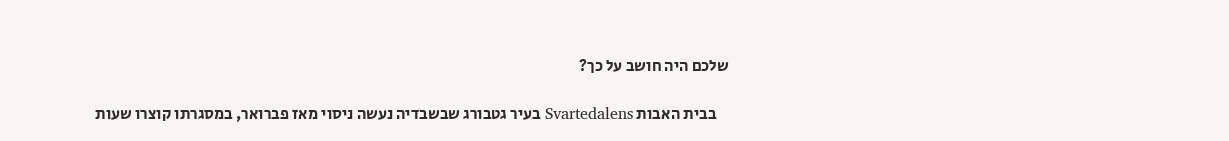שלכם היה חושב על כך?

    בבית האבות Svartedalens בעיר גטבורג שבשבדיה נעשה ניסוי מאז פברואר, במסגרתו קוצרו שעות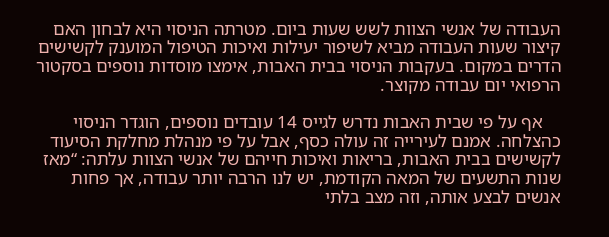העבודה של אנשי הצוות לשש שעות ביום. מטרתה הניסוי היא לבחון האם קיצור שעות העבודה מביא לשיפור יעילות ואיכות הטיפול המוענק לקשישים הדרים במקום. בעקבות הניסוי בבית האבות, אימצו מוסדות נוספים בסקטור הרפואי יום עבודה מקוצר.

    אף על פי שבית האבות נדרש לגייס 14 עובדים נוספים, הוגדר הניסוי כהצלחה. אמנם לעירייה זה עולה כסף, אבל על פי מנהלת מחלקת הסיעוד לקשישים בבית האבות, בריאות ואיכות חייהם של אנשי הצוות עלתה: “מאז שנות התשעים של המאה הקודמת, יש לנו הרבה יותר עבודה, אך פחות אנשים לבצע אותה, וזה מצב בלתי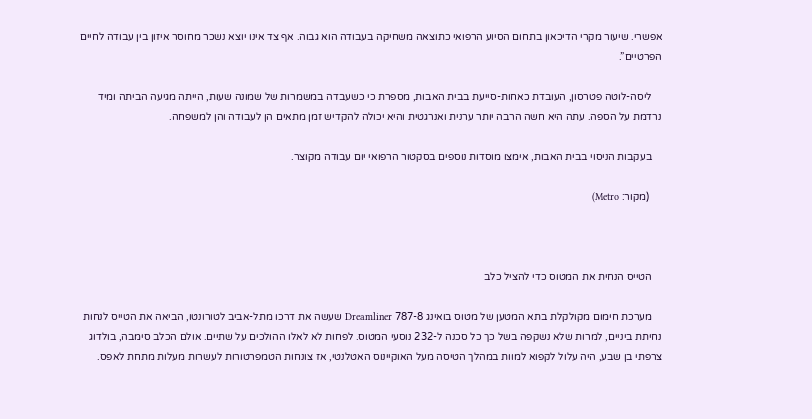אפשרי. שיעור מקרי הדיכאון בתחום הסיוע הרפואי כתוצאה משחיקה בעבודה הוא גבוה. אף צד אינו יוצא נשכר מחוסר איזון בין עבודה לחיים הפרטיים”.

    ליסה-לוטה פטרסון, העובדת כאחות-סייעת בבית האבות, מספרת כי כשעבדה במשמרות של שמונה שעות, הייתה מגיעה הביתה ומיד נרדמת על הספה. עתה היא חשה הרבה יותר ערנית ואנרגטית והיא יכולה להקדיש זמן מתאים הן לעבודה והן למשפחה.

    בעקבות הניסוי בבית האבות, אימצו מוסדות נוספים בסקטור הרפואי יום עבודה מקוצר.

     (מקור: Metro)



    הטייס הנחית את המטוס כדי להציל כלב

    מערכת חימום מקולקלת בתא המטען של מטוס בואינג 787-8 Dreamliner שעשה את דרכו מתל-אביב לטורונטו, הביאה את הטייס לנחות נחיתת ביניים, למרות שלא נשקפה בשל כך כל סכנה ל-232 נוסעי המטוס. לפחות לא לאלו ההולכים על שתיים. אולם הכלב סימבה, בולדוג צרפתי בן שבע, היה עלול לקפוא למוות במהלך הטיסה מעל האוקיינוס האטלנטי, אז צונחות הטמפרטורות לעשרות מעלות מתחת לאפס.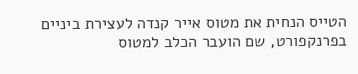הטייס הנחית את מטוס אייר קנדה לעצירת ביניים בפרנקפורט, שם הועבר הכלב למטוס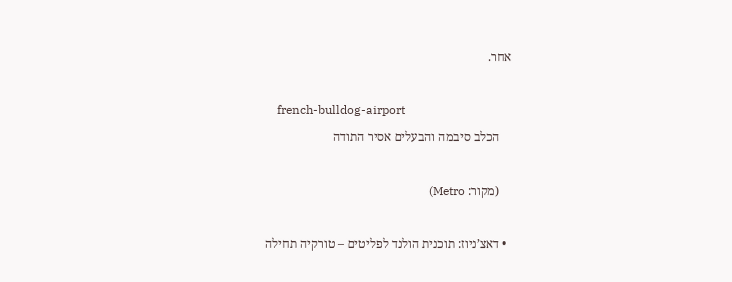אחר.

    french-bulldog-airport
    הכלב סיבמה והבעלים אסיר התודה

    (מקור: Metro)

  • דאצ’ניוז: תוכנית הולנד לפליטים – טורקיה תחילה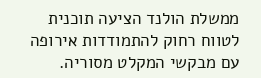ממשלת הולנד הציעה תוכנית לטווח רחוק להתמודדות אירופה עם מבקשי המקלט מסוריה.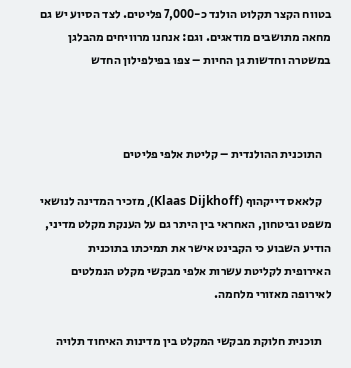בטווח הקצר תקלוט הולנד כ-7,000 פליטים. לצד הסיוע יש גם מחאה מתושבים מודאגים. וגם: אנחנו מרוויחים מהבלגן במשטרה וחדשות גן החיות – צפו בפילפילון החדש



    התוכנית ההולנדית – קליטת אלפי פליטים

    קלאאס דייקהוף (Klaas Dijkhoff), מזכיר המדינה לנושאי משפט וביטחון, האחראי בין היתר גם על הענקת מקלט מדיני, הודיע השבוע כי הקבינט אישר את תמיכתו בתוכנית האירופית לקליטת עשרות אלפי מבקשי מקלט הנמלטים לאירופה מאזורי מלחמה.

    תוכנית חלוקת מבקשי המקלט בין מדינות האיחוד תלויה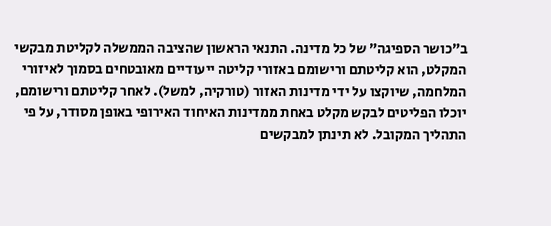ב”כושר הספיגה” של כל מדינה. התנאי הראשון שהציבה הממשלה לקליטת מבקשי המקלט, הוא קליטתם ורישומם באזורי קליטה ייעודיים מאובטחים בסמוך לאיזורי המלחמה, שיוקצו על ידי מדינות האזור (טורקיה, למשל). לאחר קליטתם ורישומם, יוכלו הפליטים לבקש מקלט באחת ממדינות האיחוד האירופי באופן מסודר, על פי התהליך המקובל. לא תינתן למבקשים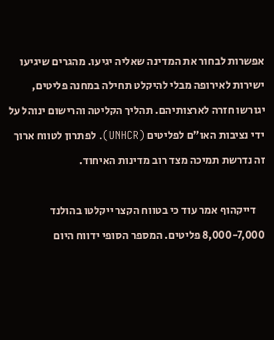אפשרות לבחור את המדינה שאליה יגיעו. מהגרים שיגיעו ישירות לאירופה מבלי להיקלט תחילה במחנה פליטים, יגורשו חזרה לארצותיהם. תהליך הקליטה והרישום ינוהל על ידי נציבות האו”ם לפליטים (UNHCR). לפתרון לטווח ארוך זה נדרשת תמיכה מצד רוב מדינות האיחוד.

    דייקהוף אמר עוד כי בטווח הקצר ייקלטו בהולנד 8,000-7,000 פליטים. המספר הסופי ידווח היום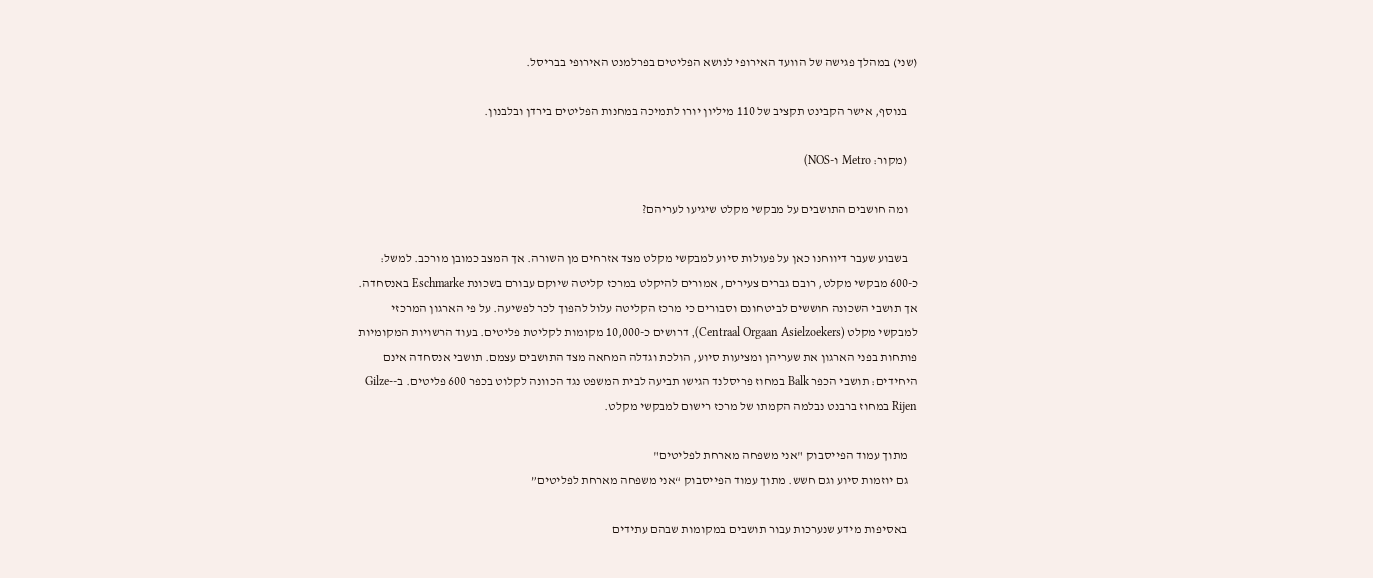(שני) במהלך פגישה של הוועד האירופי לנושא הפליטים בפרלמנט האירופי בבריסל.

    בנוסף, אישר הקבינט תקציב של 110 מיליון יורו לתמיכה במחנות הפליטים בירדן ובלבנון.

    (מקור: Metro ו-NOS)

    ומה חושבים התושבים על מבקשי מקלט שיגיעו לעריהם?

    בשבוע שעבר דיווחנו כאן על פעולות סיוע למבקשי מקלט מצד אזרחים מן השורה. אך המצב כמובן מורכב. למשל: כ-600 מבקשי מקלט, רובם גברים צעירים, אמורים להיקלט במרכז קליטה שיוקם עבורם בשכונת Eschmarke באנסחדה. אך תושבי השכונה חוששים לביטחונם וסבורים כי מרכז הקליטה עלול להפוך לכר לפשיעה. על פי הארגון המרכזי למבקשי מקלט (Centraal Orgaan Asielzoekers), דרושים כ-10,000 מקומות לקליטת פליטים. בעוד הרשויות המקומיות פותחות בפני הארגון את שעריהן ומציעות סיוע, הולכת וגדלה המחאה מצד התושבים עצמם. תושבי אנסחדה אינם היחידים: תושבי הכפר Balk במחוז פריסלנד הגישו תביעה לבית המשפט נגד הכוונה לקלוט בכפר 600 פליטים. ב-Gilze-Rijen במחוז ברבנט נבלמה הקמתו של מרכז רישום למבקשי מקלט.

    מתוך עמוד הפייסבוק "אני משפחה מארחת לפליטים"
    גם יוזמות סיוע וגם חשש. מתוך עמוד הפייסבוק “אני משפחה מארחת לפליטים”

    באסיפות מידע שנערכות עבור תושבים במקומות שבהם עתידים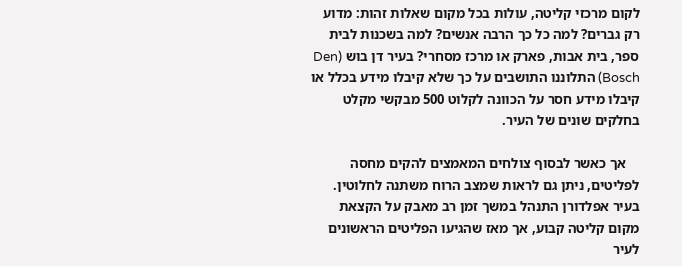לקום מרכזי קליטה, עולות בכל מקום שאלות זהות: מדוע רק גברים? למה כל כך הרבה אנשים? למה בשכנות לבית ספר, בית אבות, פארק או מרכז מסחרי? בעיר דן בוש (Den Bosch) התלוננו התושבים על כך שלא קיבלו מידע בכלל או קיבלו מידע חסר על הכוונה לקלוט 500 מבקשי מקלט בחלקים שונים של העיר.

    אך כאשר לבסוף צולחים המאמצים להקים מחסה לפליטים, ניתן גם לראות שמצב הרוח משתנה לחלוטין. בעיר אפלדורן התנהל במשך זמן רב מאבק על הקצאת מקום קליטה קבוע, אך מאז שהגיעו הפליטים הראשונים לעיר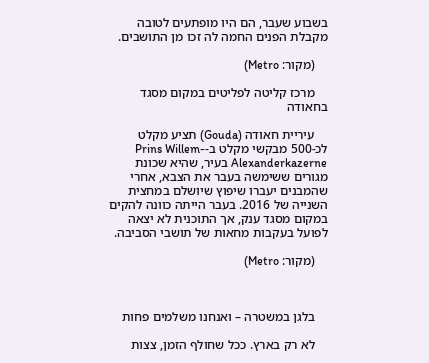בשבוע שעבר, הם היו מופתעים לטובה מקבלת הפנים החמה לה זכו מן התושבים.

    (מקור: Metro)

    מרכז קליטה לפליטים במקום מסגד בחאודה

    עיריית חאודה (Gouda) תציע מקלט לכ-500 מבקשי מקלט ב-Prins Willem-Alexanderkazerne בעיר, שהיא שכונת מגורים ששימשה בעבר את הצבא, אחרי שהמבנים יעברו שיפוץ שיושלם במחצית השנייה של 2016. בעבר הייתה כוונה להקים במקום מסגד ענק, אך התוכנית לא יצאה לפועל בעקבות מחאות של תושבי הסביבה.

    (מקור: Metro)



    בלגן במשטרה – ואנחנו משלמים פחות

    לא רק בארץ. ככל שחולף הזמן, צצות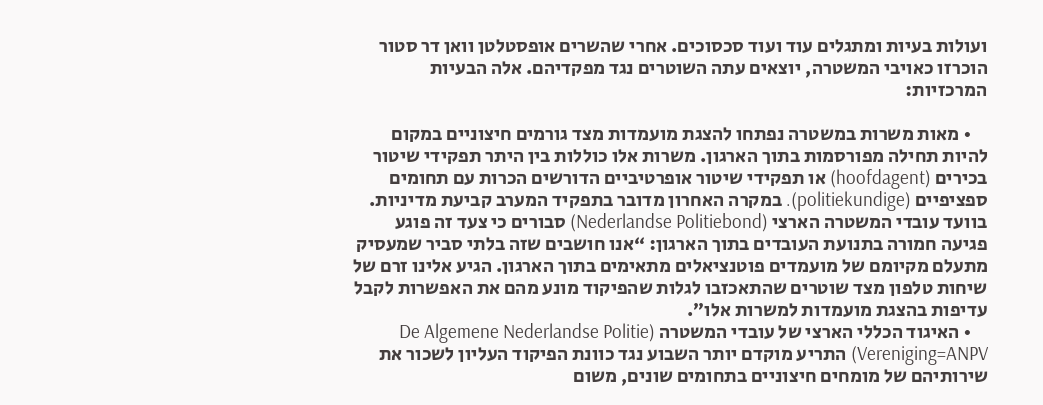ועולות בעיות ומתגלים עוד ועוד סכסוכים. אחרי שהשרים אופסטלטן וואן דר סטור הוכרזו כאויבי המשטרה, יוצאים עתה השוטרים נגד מפקדיהם. אלה הבעיות המרכזיות:

    • מאות משרות במשטרה נפתחו להצגת מועמדות מצד גורמים חיצוניים במקום להיות תחילה מפורסמות בתוך הארגון. משרות אלו כוללות בין היתר תפקידי שיטור בכירים (hoofdagent) או תפקידי שיטור אופרטיביים הדורשים הכרות עם תחומים ספציפיים (politiekundige). במקרה האחרון מדובר בתפקיד המערב קביעת מדיניות. בוועד עובדי המשטרה הארצי (Nederlandse Politiebond) סבורים כי צעד זה פוגע פגיעה חמורה בתנועת העובדים בתוך הארגון: “אנו חושבים שזה בלתי סביר שמעסיק מתעלם מקיומם של מועמדים פוטנציאלים מתאימים בתוך הארגון. הגיע אלינו זרם של שיחות טלפון מצד שוטרים שהתאכזבו לגלות שהפיקוד מונע מהם את האפשרות לקבל עדיפות בהצגת מועמדות למשרות אלו”.
    • האיגוד הכללי הארצי של עובדי המשטרה (De Algemene Nederlandse Politie Vereniging=ANPV) התריע מוקדם יותר השבוע נגד כוונת הפיקוד העליון לשכור את שירותיהם של מומחים חיצוניים בתחומים שונים, משום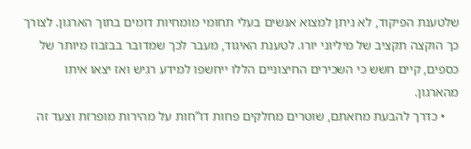שלטענת הפיקוד, לא ניתן למצוא אנשים בעלי תחומי מומחיות דומים בתוך הארגון. לצורך כך הוקצה תקציב של מיליוני יורו. לטענת האיגוד, מעבר לכך שמדובר בבזבוז מיותר של כספים, קיים חשש כי השכירים החיצוניים הללו ייחשפו למידע רגיש ואז יצאו איתו מהארגון.
    • כדרך להבעת מחאתם, שוטרים מחלקים פחות דו”חות על מהירות מופרזת וצעד זה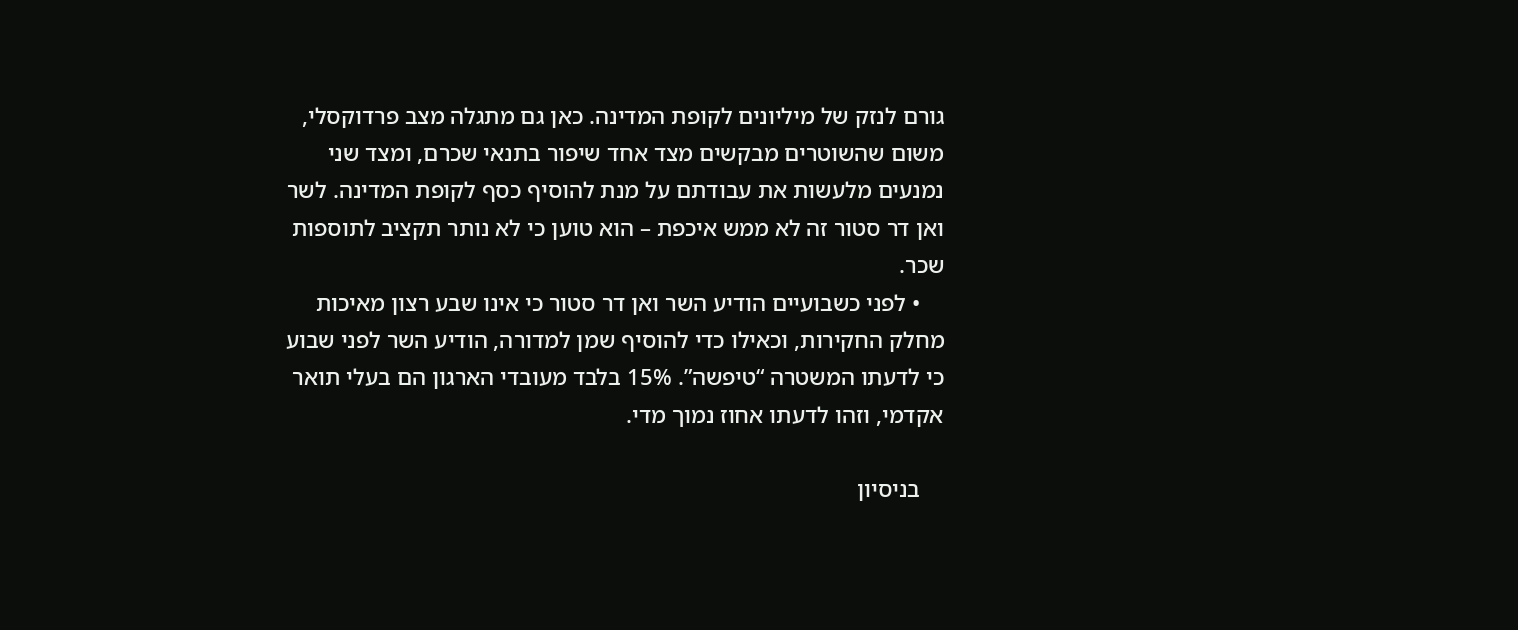גורם לנזק של מיליונים לקופת המדינה. כאן גם מתגלה מצב פרדוקסלי, משום שהשוטרים מבקשים מצד אחד שיפור בתנאי שכרם, ומצד שני נמנעים מלעשות את עבודתם על מנת להוסיף כסף לקופת המדינה. לשר ואן דר סטור זה לא ממש איכפת – הוא טוען כי לא נותר תקציב לתוספות שכר.
    • לפני כשבועיים הודיע השר ואן דר סטור כי אינו שבע רצון מאיכות מחלק החקירות, וכאילו כדי להוסיף שמן למדורה, הודיע השר לפני שבוע כי לדעתו המשטרה “טיפשה”. 15% בלבד מעובדי הארגון הם בעלי תואר אקדמי, וזהו לדעתו אחוז נמוך מדי.

    בניסיון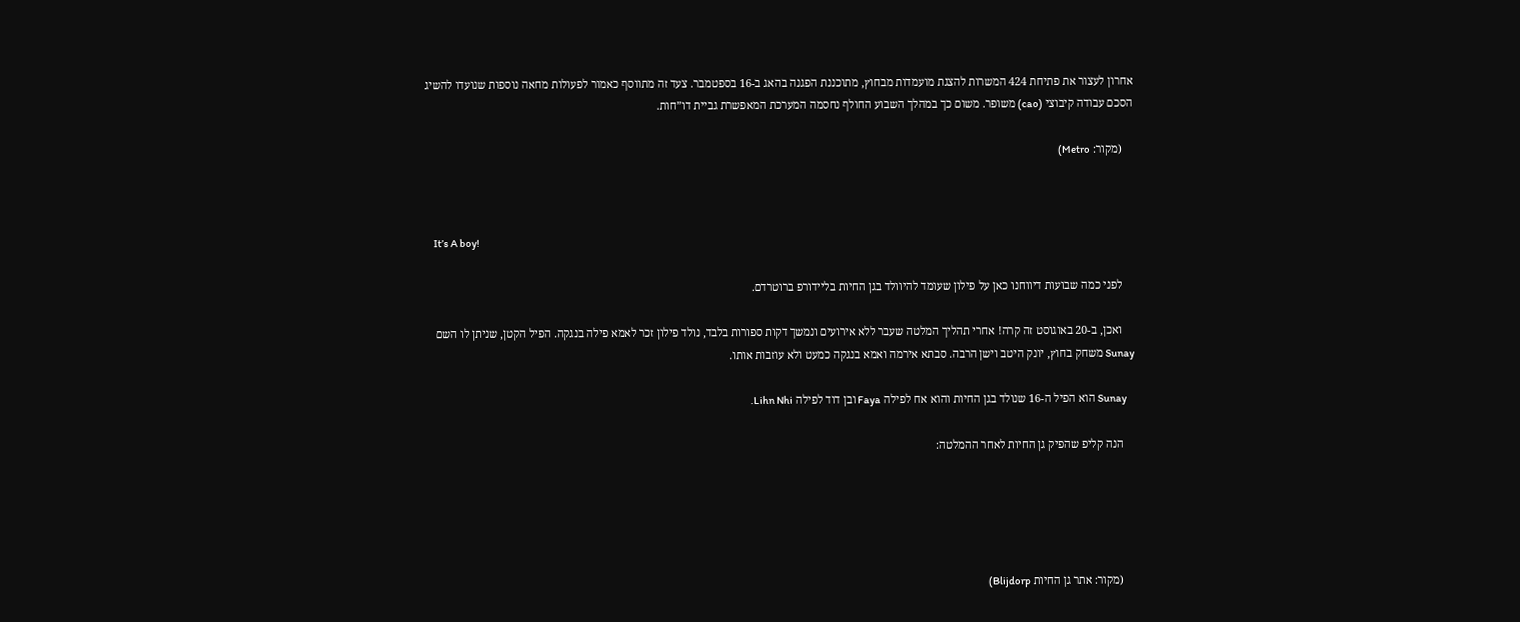אחרון לעצור את פתיחת 424 המשרות להצגת מועמדות מבחוץ, מתוכננת הפגנה בהאג ב-16 בספטמבר. צעד זה מתווסף כאמור לפעולות מחאה נוספות שנועדו להשיג הסכם עבודה קיבוצי (cao) משופר. משום כך במהלך השבוע החולף נחסמה המערכת המאפשרת גביית דו”חות.

    (מקור: Metro)



    It’s A boy!

    לפני כמה שבועות דיווחנו כאן על פילון שעומד להיוולד בגן החיות בליידורפ ברוטרדם.

    ואכן, ב-20 באוגוסט זה קרה! אחרי תהליך המלטה שעבר ללא אירועים ונמשך דקות ספורות בלבד, נולד פילון זכר לאמא פילה בנגקה. הפיל הקטן, שניתן לו השם Sunay משחק בחוץ, יונק היטב וישן הרבה. סבתא אירמה ואמא בנגקה כמעט ולא עוזבות אותו.

    Sunay הוא הפיל ה-16 שנולד בגן החיות והוא אח לפילה Faya ובן דוד לפילה Lihn Nhi.

    הנה קליפ שהפיק גן החיות לאחר ההמלטה:





    (מקור: אתר גן החיות Blijdorp)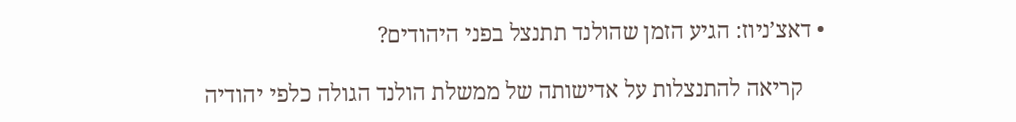• דאצ’ניוז: הגיע הזמן שהולנד תתנצל בפני היהודים?

    קריאה להתנצלות על אדישותה של ממשלת הולנד הגולה כלפי יהודיה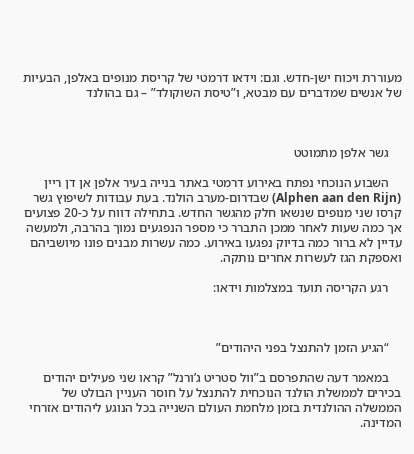מעוררת ויכוח ישן-חדש. וגם: וידאו דרמטי של קריסת מנופים באלפן, הבעיות של אנשים שמדברים עם מבטא, ו”טיסת השוקולד” – גם בהולנד



    גשר אלפן מתמוטט

    השבוע הנוכחי נפתח באירוע דרמטי באתר בנייה בעיר אלפן אן דן ריין (Alphen aan den Rijn) שבדרום-מערב הולנד. בעת עבודות לשיפוץ גשר קרסו שני מנופים שנשאו חלק מהגשר החדש. בתחילה דווח על כ-20 פצועים אך כמה שעות לאחר ממכן התברר כי מספר הנפגעים נמוך בהרבה, ולמעשה עדיין לא ברור כמה בדיוק נפגעו באירוע. כמה עשרות מבנים פונו מיושביהם ואספקת הגז לעשרות אחרים נותקה.

    רגע הקריסה תועד במצלמות וידאו:



    “הגיע הזמן להתנצל בפני היהודים”

    במאמר דעה שהתפרסם ב”וול סטריט ג’ורנל” קראו שני פעילים יהודים בכירים לממשלת הולנד הנוכחית להתנצל על חוסר העניין הבולט של הממשלה ההולנדית בזמן מלחמת העולם השנייה בכל הנוגע ליהודים אזרחי המדינה.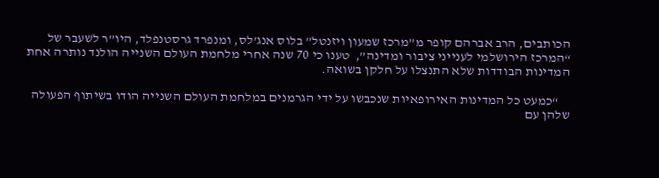הכותבים, הרב אברהם קופר מ”מרכז שמעון ויזנטל” בלוס אנג’לס, ומנפרד גרסטנפלד, היו”ר לשעבר של “המרכז הירושלמי לענייני ציבור ומדינה”,  טענו כי 70 שנה אחרי מלחמת העולם השנייה הולנד נותרה אחת המדינות הבודדות שלא התנצלו על חלקן בשואה.

    “כמעט כל המדינות האירופאיות שנכבשו על ידי הגרמנים במלחמת העולם השנייה הודו בשיתוף הפעולה שלהן עם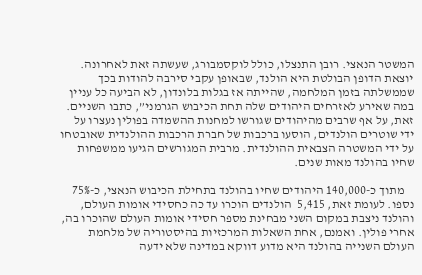המשטר הנאצי. רובן התנצלו, כולל לוקסמבורג, שעשתה זאת לאחרונה. יוצאת הדופן הבולטת היא הולנד, שבאופן עקבי סירבה להודות בכך שממשלתה בזמן המלחמה, שהייתה אז בגלות בלונדון, לא הביעה כל עניין במה שאירע לאזרחים היהודים שלה תחת הכיבוש הגרמני”, כתבו השניים. זאת, על אף שרבים מהיהודים שגורשו למחנות ההשמדה בפולין נעצרו על ידי שוטרים הולנדים, הוסעו ברכבות של חברת הרכבות ההולנדית שאובטחו על ידי המשטרה הצבאית ההולנדית. מרבית המגורשים הגיעו ממשפחות שחיו בהולנד מאות שנים.

    מתוך כ-140,000 היהודים שחיו בהולנד בתחילת הכיבוש הנאצי, כ-75% נספו. לעומת זאת, 5,415  הולנדים הוכרו עד כה כחסידי אומות העולם, והולנד ניצבת במקום השני מבחינת מספר חסידי אומות העולם שהוכרו בה, אחרי פולין. ואמנם, אחת השאלות המרכזיות בהיסטוריה של מלחמת העולם השנייה בהולנד היא מדוע דווקא במדינה שלא ידעה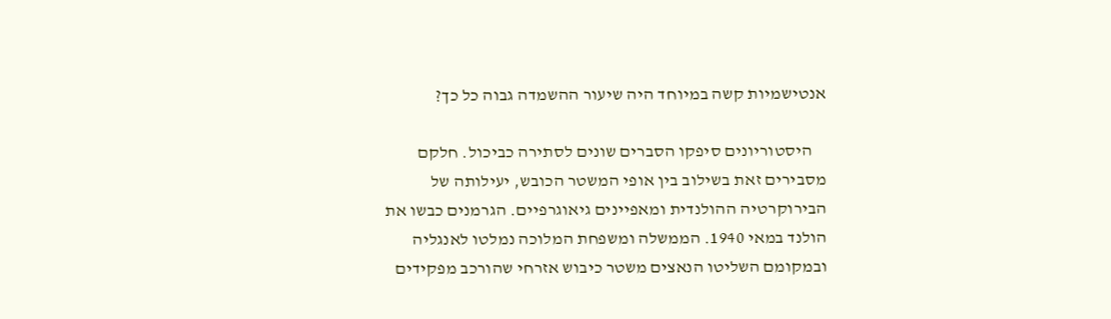אנטישמיות קשה במיוחד היה שיעור ההשמדה גבוה כל כך?

    היסטוריונים סיפקו הסברים שונים לסתירה כביכול. חלקם מסבירים זאת בשילוב בין אופי המשטר הכובש, יעילותה של הבירוקרטיה ההולנדית ומאפיינים גיאוגרפיים. הגרמנים כבשו את הולנד במאי 1940. הממשלה ומשפחת המלוכה נמלטו לאנגליה ובמקומם השליטו הנאצים משטר כיבוש אזרחי שהורכב מפקידים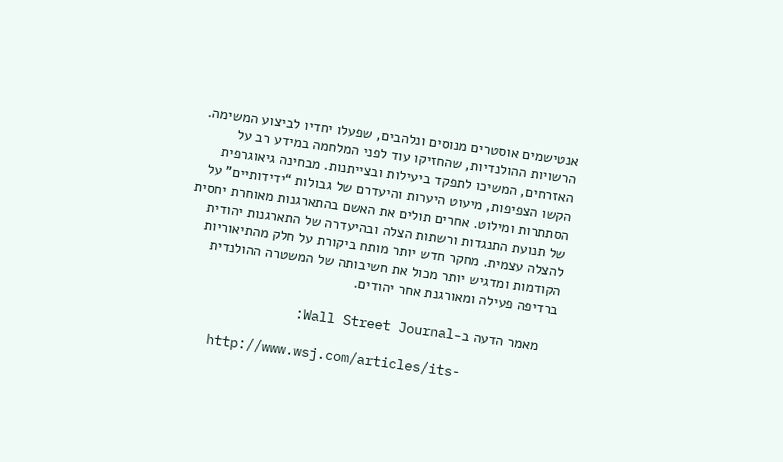אנטישמים אוסטרים מנוסים ונלהבים, שפעלו יחדיו לביצוע המשימה. הרשויות ההולנדיות, שהחזיקו עוד לפני המלחמה במידע רב על האזרחים, המשיכו לתפקד ביעילות ובצייתנות. מבחינה גיאוגרפית הקשו הצפיפות, מיעוט היערות והיעדרם של גבולות “ידידותיים” על הסתתרות ומילוט. אחרים תולים את האשם בהתארגנות מאוחרת יחסית של תנועת התנגדות ורשתות הצלה ובהיעדרה של התארגנות יהודית להצלה עצמית. מחקר חדש יותר מותח ביקורת על חלק מהתיאוריות הקודמות ומדגיש יותר מכול את חשיבותה של המשטרה ההולנדית ברדיפה פעילה ומאורגנת אחר יהודים.

    מאמר הדעה ב-Wall Street Journal:

    http://www.wsj.com/articles/its-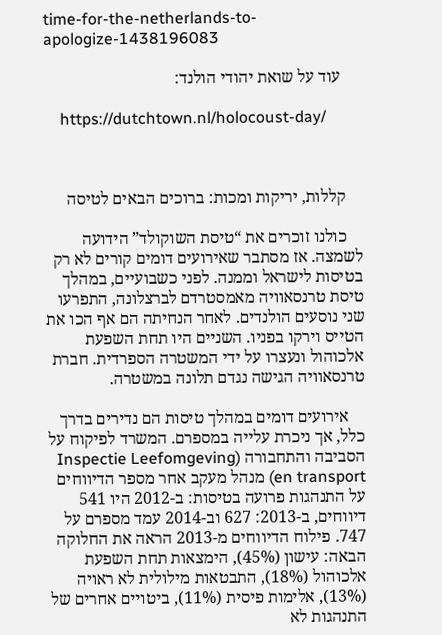time-for-the-netherlands-to-apologize-1438196083

     עוד על שואת יהודי הולנד:

    https://dutchtown.nl/holocoust-day/



    קללות, יריקות ומכות: ברוכים הבאים לטיסה

    כולנו זוכרים את “טיסת השוקולד” הידועה לשמצה. אז מסתבר שאירועים דומים קורים לא רק בטיסות לישראל וממנה. לפני כשבועיים, במהלך טיסת טרנסאוויה מאמסטרדם לברצלונה, התפרעו שני נוסעים הולנדים. לאחר הנחיתה הם אף הכו את הטייס וירקו בפניו. השניים היו תחת השפעת אלכוהול ונעצרו על ידי המשטרה הספרדית. חברת טרנסאוויה הגישה נגדם תלונה במשטרה.

    אירועים דומים במהלך טיסות הם נדירים בדרך כלל, אך ניכרת עלייה במספרם. המשרד לפיקוח על הסביבה והתחבורה (Inspectie Leefomgeving en transport) מנהל מעקב אחר מספר הדיווחים על התנהגות פרועה בטיסות: ב-2012 היו 541 דיווחים, ב-2013: 627 וב-2014 עמד מספרם על 747. פילוח הדיווחים מ-2013 הראה את החלוקה הבאה: עישון (45%), הימצאות תחת השפעת אלכוהול (18%), התבטאות מילולית לא ראויה (13%), אלימות פיסית (11%), ביטויים אחרים של התנהגות לא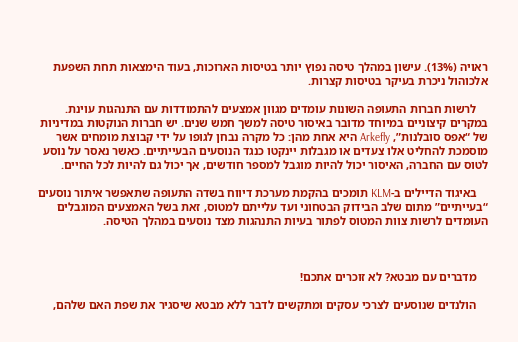ראויה (13%). עישון במהלך טיסה נפוץ יותר בטיסות הארוכות, בעוד הימצאות תחת השפעת אלכוהול ניכרת בעיקר בטיסות קצרות.

    לרשות חברות התעופה השונות עומדים מגוון אמצעים להתמודדות עם התנהגות עוינת. במקרים קיצוניים במיוחד מדובר באיסור טיסה למשך חמש שנים. יש חברות הנוקטות במדיניות של “אפס סובלנות”, Arkefly היא אחת מהן: כל מקרה נבחן לגופו על ידי קבוצת מומחים אשר מוסמכת להחליט אלו צעדים או מגבלות יינקטו כנגד הנוסעים הבעייתיים. כאשר נאסר על נוסע לטוס עם החברה, האיסור יכול להיות מוגבל למספר חודשים, אך יכול גם להיות לכל החיים.

    באיגוד הדיילים ב-KLM תומכים בהקמת מערכת דיווח בשדה התעופה שתאפשר איתור נוסעים “בעייתיים” מתום שלב הבידוק הבטחוני ועד עלייתם למטוס, זאת בשל האמצעים המוגבלים העומדים לרשות צוות המטוס לפתור בעיות התנהגות מצד נוסעים במהלך הטיסה.



    מדברים עם מבטא? לא זוכרים אתכם!

    הולנדים שנוסעים לצרכי עסקים ומתקשים לדבר ללא מבטא שיסגיר את שפת האם שלהם,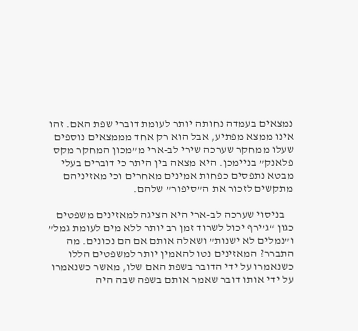נמצאים בעמדה נחותה יותר לעומת דוברי שפת האם. זהו אינו ממצא מפתיע, אבל הוא רק אחד מממצאים נוספים שעלו ממחקר שערכה שירי לב-ארי מ”מכון המחקר מקס פלאנק” בניימכן. היא מצאה בין היתר כי דוברים בעלי מבטא נתפסים כפחות אמינים מאחרים וכי מאזיניהם מתקשים לזכור את ה”סיפור” שלהם.

    בניסוי שערכה לב-ארי היא הציגה למאזינים משפטים כגון “ג’ירף יכול לשרוד זמן רב יותר ללא מים לעומת גמל” ו”נמלים לא ישנות” ושאלה אותם אם הם נכונים. מה התברר? המאזינים נטו להאמין יותר למשפטים הללו כשנאמרו על ידי הדובר בשפת האם שלו, מאשר כשנאמרו על ידי אותו דובר שאמר אותם בשפה שבה היה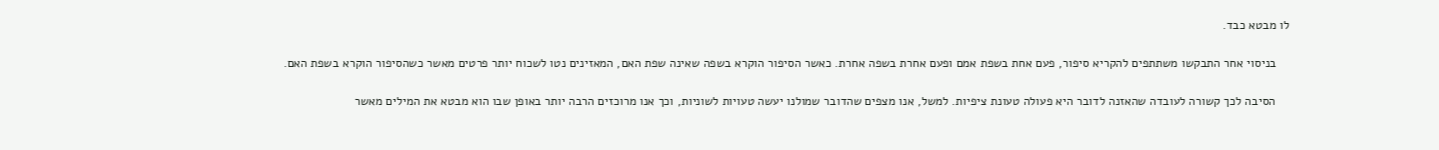לו מבטא כבד.

    בניסוי אחר התבקשו משתתפים להקריא סיפור, פעם אחת בשפת אמם ופעם אחרת בשפה אחרת. כאשר הסיפור הוקרא בשפה שאינה שפת האם, המאזינים נטו לשכוח יותר פרטים מאשר כשהסיפור הוקרא בשפת האם.

    הסיבה לכך קשורה לעובדה שהאזנה לדובר היא פעולה טעונת ציפיות. למשל, אנו מצפים שהדובר שמולנו יעשה טעויות לשוניות, וכך אנו מרוכזים הרבה יותר באופן שבו הוא מבטא את המילים מאשר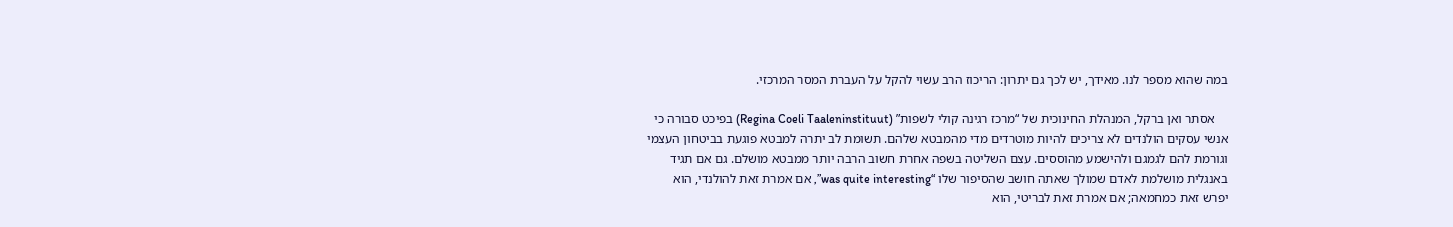במה שהוא מספר לנו. מאידך, יש לכך גם יתרון: הריכוז הרב עשוי להקל על העברת המסר המרכזי.

    אסתר ואן ברקל, המנהלת החינוכית של “מרכז רגינה קולי לשפות” (Regina Coeli Taaleninstituut) בפיכט סבורה כי אנשי עסקים הולנדים לא צריכים להיות מוטרדים מדי מהמבטא שלהם. תשומת לב יתרה למבטא פוגעת בביטחון העצמי וגורמת להם לגמגם ולהישמע מהוססים. עצם השליטה בשפה אחרת חשוב הרבה יותר ממבטא מושלם. גם אם תגיד באנגלית מושלמת לאדם שמולך שאתה חושב שהסיפור שלו “was quite interesting”, אם אמרת זאת להולנדי, הוא יפרש זאת כמחמאה; אם אמרת זאת לבריטי, הוא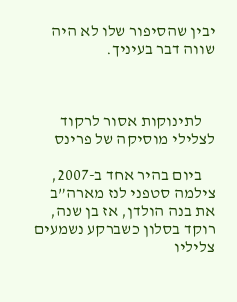יבין שהסיפור שלו לא היה שווה דבר בעיניך.



    לתינוקות אסור לרקוד לצלילי מוסיקה של פרינס

    ביום בהיר אחד ב-2007, צילמה סטפני לנז מארה”ב את בנה הולדן, אז בן שנה, רוקד בסלון כשברקע נשמעים צליליו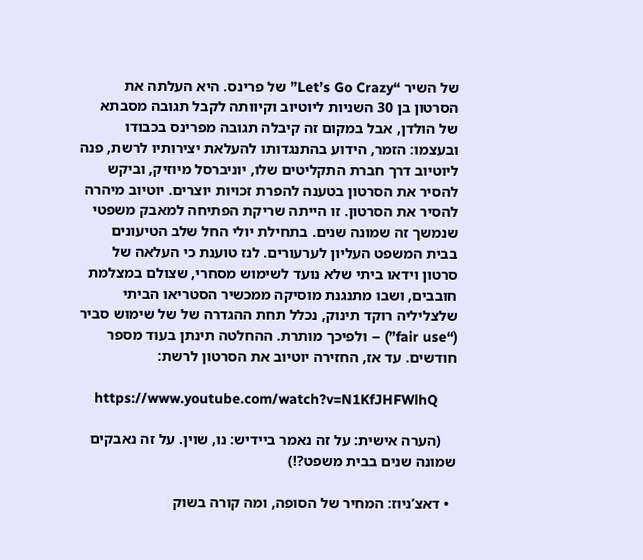של השיר “Let’s Go Crazy” של פרינס. היא העלתה את הסרטון בן 30 השניות ליוטיוב וקיוותה לקבל תגובה מסבתא של הולדן, אבל במקום זה קיבלה תגובה מפרינס בכבודו ובעצמו: הזמר, הידוע בהתנגדותו להעלאת יצירותיו לרשת, פנה ליוטיוב דרך חברת התקליטים שלו, יוניברסל מיוזיק, וביקש להסיר את הסרטון בטענה להפרת זכויות יוצרים. יוטיוב מיהרה להסיר את הסרטון. זו הייתה שריקת הפתיחה למאבק משפטי שנמשך זה שמונה שנים. בתחילת יולי החל שלב הטיעונים בבית המשפט העליון לערעורים. לנז טוענת כי העלאה של סרטון וידאו ביתי שלא נועד לשימוש מסחרי, שצולם במצלמת חובבים, ושבו מתנגנת מוסיקה ממכשיר הסטריאו הביתי שלצליליה רוקד תינוק, נכלל תחת ההגדרה של של שימוש סביר (“fair use”) – ולפיכך מותרת. ההחלטה תינתן בעוד מספר חודשים. עד אז, החזירה יוטיוב את הסרטון לרשת:

    https://www.youtube.com/watch?v=N1KfJHFWlhQ

    (הערה אישית: על זה נאמר ביידיש: נו, שוין. על זה נאבקים שמונה שנים בבית משפט?!)

  • דאצ’ניוז: המחיר של הסופה, ומה קורה בשוק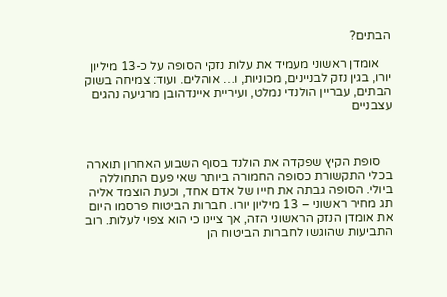הבתים?

    אומדן ראשוני מעמיד את עלות נזקי הסופה על כ-13 מיליון יורו, בגין נזק לבניינים, מכוניות, ו… אוהלים. ועוד: צמיחה בשוק הבתים, עבריין הולנדי נמלט, ועיריית איינדהובן מרגיעה נהגים עצבניים



    סופת הקיץ שפקדה את הולנד בסוף השבוע האחרון תוארה בכלי התקשורת כסופה החמורה ביותר שאי פעם התחוללה ביולי. הסופה גבתה את חייו של אדם אחד, וכעת הוצמד אליה תג מחיר ראשוני – 13 מיליון יורו. חברות הביטוח פרסמו היום את אומדן הנזק הראשוני הזה, אך ציינו כי הוא צפוי לעלות. רוב התביעות שהוגשו לחברות הביטוח הן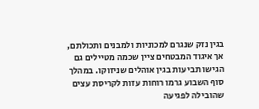בגין נזק שנגרם למכוניות ולמבנים ותכולתם, אך איגוד המבטחים ציין שכמה מטיילים גם הגישו תביעות בגין אוהלים שניזוקו. במהלך סוף השבוע גרמו רוחות עזות לקריסת עצים שהובילה לפגיעה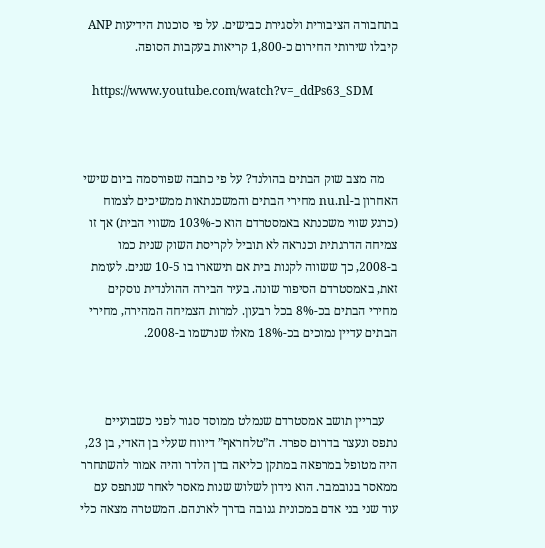בתחבורה הציבורית ולסגירת כבישים. על פי סוכנות הידיעות ANP קיבלו שירותי החירום כ-1,800 קריאות בעקבות הסופה.

    https://www.youtube.com/watch?v=_ddPs63_SDM



    מה מצב שוק הבתים בהולנד? על פי כתבה שפורסמה ביום שישי האחרון ב-nu.nl מחירי הבתים והמשכנתאות ממשיכים לצמוח (כרגע שווי משכנתא באמסטרדם הוא כ-103% משווי הבית) אך זו צמיחה הדרגתית וכנראה לא תוביל לקריסת השוק שנית כמו ב-2008, כך ששווה לקנות בית אם תישארו בו 10-5 שנים. לעומת זאת, באמסטרדם הסיפור שונה. בעיר הבירה ההולנדית נוסקים מחירי הבתים בכ-8% בכל רבעון. למרות הצמיחה המהירה, מחירי הבתים עדיין נמוכים בכ-18% מאלו שנרשמו ב-2008.



    עבריין תושב אמסטרדם שנמלט ממוסד סגור לפני כשבועיים  נתפס ונעצר בדרום ספרד. ה”טלחראף” דיווח שעלי בן האדי, בן 23, היה מטופל במרפאה במתקן כליאה בדן הלדר והיה אמור להשתחרר ממאסר בנובמבר. הוא נידון לשלוש שנות מאסר לאחר שנתפס עם עוד שני בני אדם במכונית גנובה בדרך לארנהם. המשטרה מצאה כלי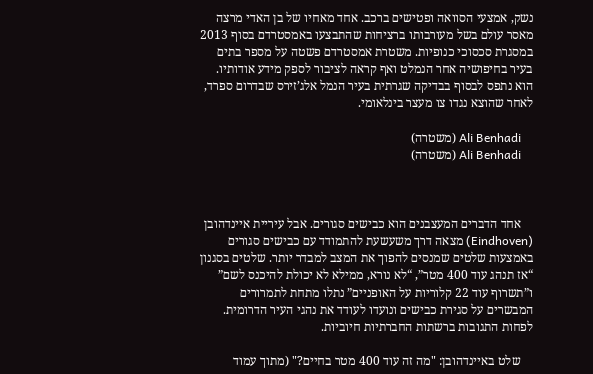נשק, אמצעי הסוואה ופטישים ברכב. אחד מאחיו של בן האדי מרצה מאסר עולם בשל מעורבותו ברציחות שהתבצעו באמסטרדם בסוף 2013 במסגרת סכסוכי כנופיות. משטרת אמסטרדם פשטה על מספר בתים בעיר בחיפושיה אחר הנמלט ואף קראה לציבור לספק מידע אודותיו. הוא נתפס לבסוף בבדיקה שגרתית בעיר הנמל אלג’זירס שבדרום ספרד, לאחר שהוצא נגדו צו מעצר בינלאומי.

    Ali Benhadi (משטרה)
    Ali Benhadi (משטרה)



    אחד הדברים המעצבנים הוא כבישים סגורים. אבל עיריית איינדהובן (Eindhoven) מצאה דרך משעשעת להתמודד עם כבישים סגורים באמצעות שלטים שמנסים להפוך את המצב למבדר יותר. שלטים בסגנון “אז תנהג עוד 400 מטר”, “לא נורא, ממילא לא יכולת להיכנס לשם” ו”תשרוף עוד 22 קלוריות על האופניים” נתלו מתחת לתמרורים המבשרים על סגירת כבישים ונועדו לעודד את נהגי העיר הדרומית. לפחות התגובות ברשתות החברתיות חיוביות.

    שלט באיינדהובן: "מה זה עוד 400 מטר בחיים?" (מתוך עמוד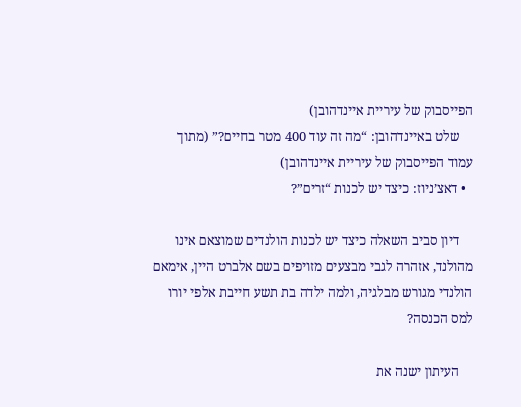הפייסבוק של עיריית איינדהובן)
    שלט באיינדהובן: “מה זה עוד 400 מטר בחיים?” (מתוך עמוד הפייסבוק של עיריית איינדהובן)
  • דאצ’ניוז: כיצד יש לכנות “זרים”?

    דיון סביב השאלה כיצד יש לכנות הולנדים שמוצאם אינו מהולנד, אזהרה לגבי מבצעים מזויפים בשם אלברט היין, אימאם הולנדי מגורש מבלגיה, ולמה ילדה בת תשע חייבת אלפי יורו למס הכנסה?

    העיתון ישנה את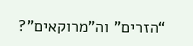“הזרים” וה”מרוקאים”?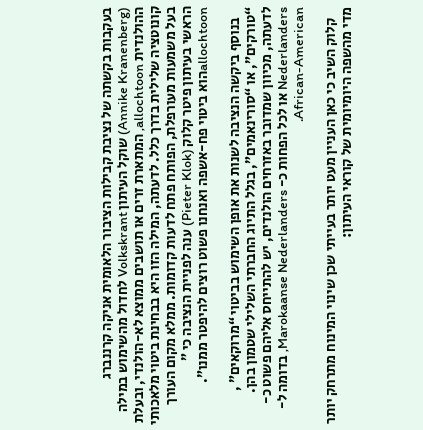בעקבות בקשתה של נציבת קבילות הציבור הלאומית אניקה קרננברג (Annike Kranenberg) שוקל העיתון Volkskrant לחדול מהשימוש במילה ההולנדית allochtoon, המתארת זרים או תושבים ממוצא לא-הולנדי, ובעלת קונוטציה שלילית בדרך כלל. לדעתה, המילה הזו היא בבחינת ביטוי מלאכותי בעל משמעות מעורפלת, הפותח פתח לדעות קדומות. ממלא מקום העורך הראשי בעיתון פיטר קלוק (Pieter Klok) ענה לפניית הנציבה כי ” allochtoonהוא ביטוי פח-אשפה ואנחנו פשוט רוצים להיפטר ממנו”.

    בנוסף ביקשה הנציבה לשנות את אופן השימוש בביטוי “מרוקאים” , “טורקים”, או “סורינאמים”, בגלל התיוג החברתי השלילי שטמון בהן. לדעתה, מכיוון שמדובר באזרחים הולנדים, יש להתייחס אליהם פשוט כ-Nederlanders או לכל הפחות כ- Marokaanse Nederlanders, בדומה ל-African-American.

    קלוק השיב כי כאן העניין מעט יותר בעייתי שכן שינוי המינוח מתרחק יותר מדי מהשפה היומיומית של קוראי העיתון: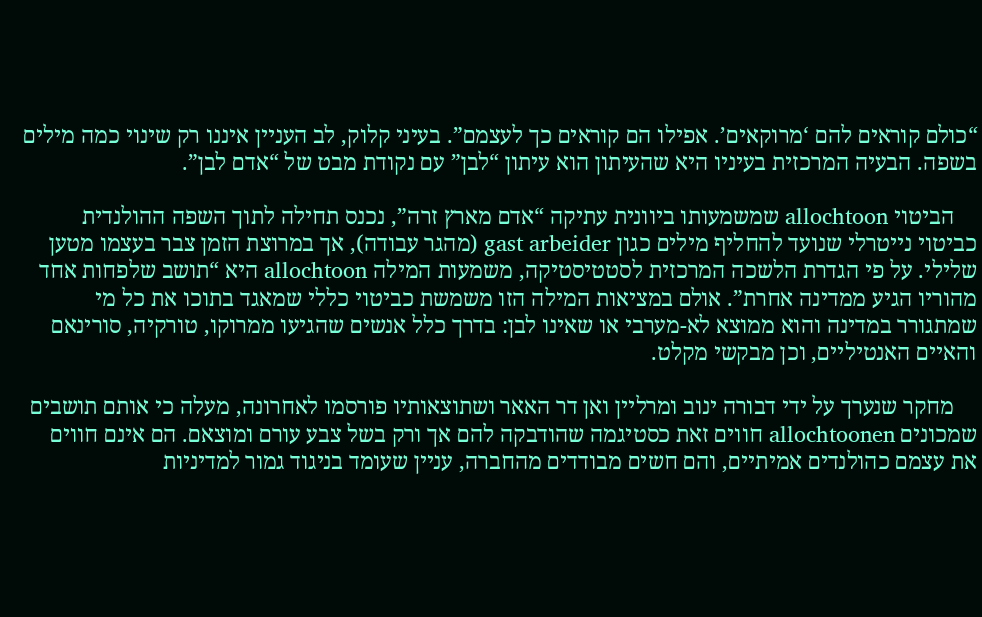“כולם קוראים להם ‘מרוקאים’. אפילו הם קוראים כך לעצמם”. בעיני קלוק, לב העניין איננו רק שינוי כמה מילים בשפה. הבעיה המרכזית בעיניו היא שהעיתון הוא עיתון “לבן” עם נקודת מבט של “אדם לבן”.

    הביטוי allochtoon שמשמעותו ביוונית עתיקה “אדם מארץ זרה”, נכנס תחילה לתוך השפה ההולנדית כביטוי נייטרלי שנועד להחליף מילים כגון gast arbeider (מהגר עבודה), אך במרוצת הזמן צבר בעצמו מטען שלילי. על פי הגדרת הלשכה המרכזית לסטטיסטיקה, משמעות המילה allochtoon היא “תושב שלפחות אחד מהוריו הגיע ממדינה אחרת”. אולם במציאות המילה הזו משמשת כביטוי כללי שמאגד בתוכו את כל מי שמתגורר במדינה והוא ממוצא לא-מערבי או שאינו לבן: בדרך כלל אנשים שהגיעו ממרוקו, טורקיה, סורינאם והאיים האנטיליים, וכן מבקשי מקלט.

    מחקר שנערך על ידי דבורה ינוב ומרליין ואן דר האאר ושתוצאותיו פורסמו לאחרונה, מעלה כי אותם תושבים שמכונים allochtoonen חווים זאת כסטיגמה שהודבקה להם אך ורק בשל צבע עורם ומוצאם. הם אינם חווים את עצמם כהולנדים אמיתיים, והם חשים מבודדים מהחברה, עניין שעומד בניגוד גמור למדיניות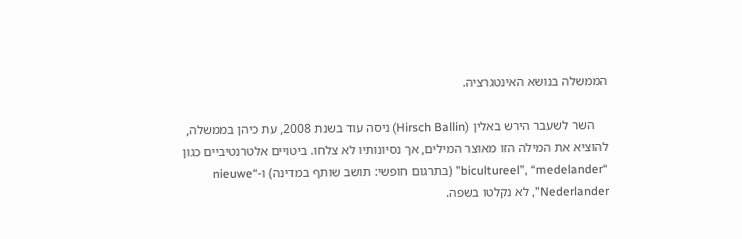הממשלה בנושא האינטגרציה.

    השר לשעבר הירש באלין (Hirsch Ballin) ניסה עוד בשנת 2008, עת כיהן בממשלה, להוציא את המילה הזו מאוצר המילים, אך נסיונותיו לא צלחו. ביטויים אלטרנטיביים כגון “bicultureel”, “medelander” (בתרגום חופשי: תושב שותף במדינה) ו-“nieuwe Nederlander”, לא נקלטו בשפה.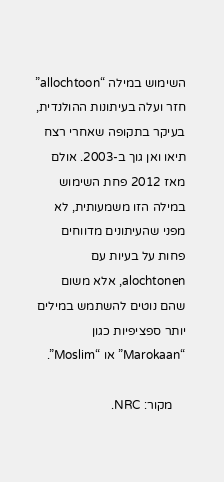השימוש במילה “allochtoon” חזר ועלה בעיתונות ההולנדית, בעיקר בתקופה שאחרי רצח תיאו ואן גוך ב-2003. אולם מאז 2012 פחת השימוש במילה הזו משמעותית, לא מפני שהעיתונים מדווחים פחות על בעיות עם alochtonen, אלא משום שהם נוטים להשתמש במילים יותר ספציפיות כגון “Marokaan” או “Moslim”.

    מקור: NRC.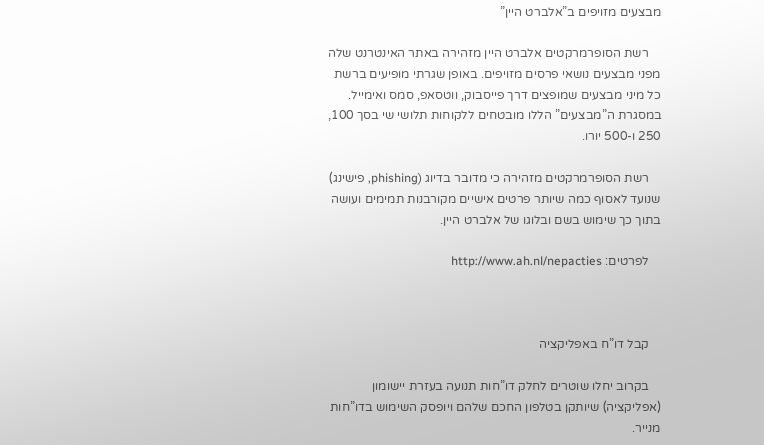מבצעים מזויפים ב”אלברט היין”

    רשת הסופרמרקטים אלברט היין מזהירה באתר האינטרנט שלה מפני מבצעים נושאי פרסים מזויפים. באופן שגרתי מופיעים ברשת כל מיני מבצעים שמופצים דרך פייסבוק, ווטסאפ, סמס ואימייל. במסגרת ה”מבצעים” הללו מובטחים ללקוחות תלושי שי בסך 100, 250 ו-500 יורו.

    רשת הסופרמרקטים מזהירה כי מדובר בדיוג (phishing, פישינג) שנועד לאסוף כמה שיותר פרטים אישיים מקורבנות תמימים ועושה בתוך כך שימוש בשם ובלוגו של אלברט היין.

    לפרטים: http://www.ah.nl/nepacties



    קבל דו”ח באפליקציה

    בקרוב יחלו שוטרים לחלק דו”חות תנועה בעזרת יישומון (אפליקציה) שיותקן בטלפון החכם שלהם ויופסק השימוש בדו”חות מנייר.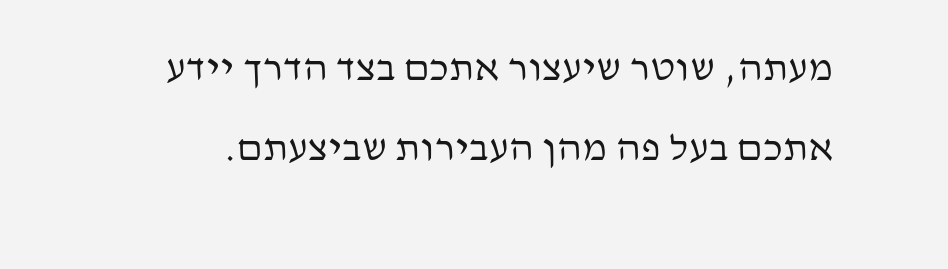מעתה, שוטר שיעצור אתכם בצד הדרך יידע אתכם בעל פה מהן העבירות שביצעתם.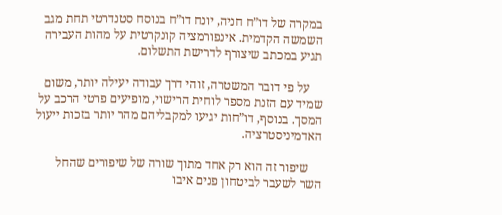במקרה של דו”ח חניה, יונח דו”ח בנוסח סטנדרטי תחת מגב השמשה הקדמית. אינפורמציה קונקרטית על מהות העבירה תגיע במכתב שיצורף לדרישת התשלום.

    על פי דובר המשטרה, זוהי דרך עבודה יעילה יותר, משום שמיד עם הזנת מספר לוחית הרישוי, מופיעים פרטי הרכב על המסך. בנוסף, דו”חות יגיעו למקבליהם מהר יותר בזכות ייעול האדמיניסטרציה.

    שיפור זה הוא רק אחד מתוך שורה של שיפורים שהחל השר לשעבר לביטחון פנים איבו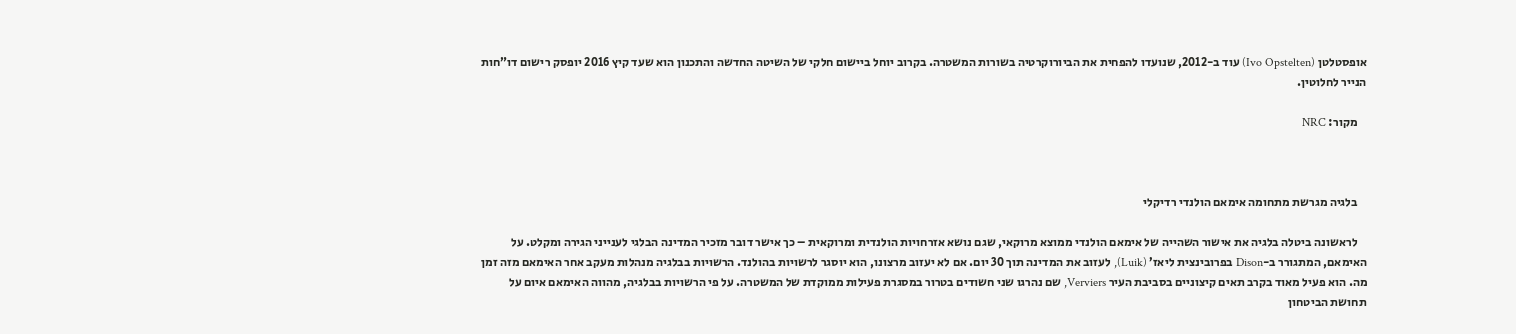אופסטלטן (Ivo Opstelten) עוד ב-2012, שנועדו להפחית את הביורוקרטיה בשורות המשטרה. בקרוב יוחל ביישום חלקי של השיטה החדשה והתכנון הוא שעד קיץ 2016 יופסק רישום דו”חות הנייר לחלוטין.

    מקור: NRC



    בלגיה מגרשת מתחומה אימאם הולנדי רדיקלי

    לראשונה ביטלה בלגיה את אישור השהייה של אימאם הולנדי ממוצא מרוקאי, שגם נושא אזרחויות הולנדית ומרוקאית – כך אישר דובר מזכיר המדינה הבלגי לענייני הגירה ומקלט. על האימאם, המתגורר ב-Dison בפרובינצית ליאז’ (Luik), לעזוב את המדינה תוך 30 יום. אם לא יעזוב מרצונו, הוא יוסגר לרשויות בהולנד. הרשויות בבלגיה מנהלות מעקב אחר האימאם מזה זמן מה. הוא פעיל מאוד בקרב תאים קיצוניים בסביבת העיר Verviers, שם נהרגו שני חשודים בטרור במסגרת פעילות ממוקדת של המשטרה. על פי הרשויות בבלגיה, מהווה האימאם איום על תחושת הביטחון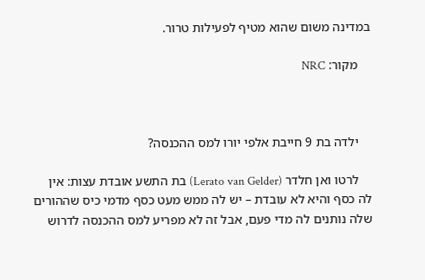במדינה משום שהוא מטיף לפעילות טרור.

    מקור: NRC



    ילדה בת 9 חייבת אלפי יורו למס ההכנסה?

    לרטו ואן חלדר (Lerato van Gelder) בת התשע אובדת עצות: אין לה כסף והיא לא עובדת – יש לה ממש מעט כסף מדמי כיס שההורים שלה נותנים לה מדי פעם, אבל זה לא מפריע למס ההכנסה לדרוש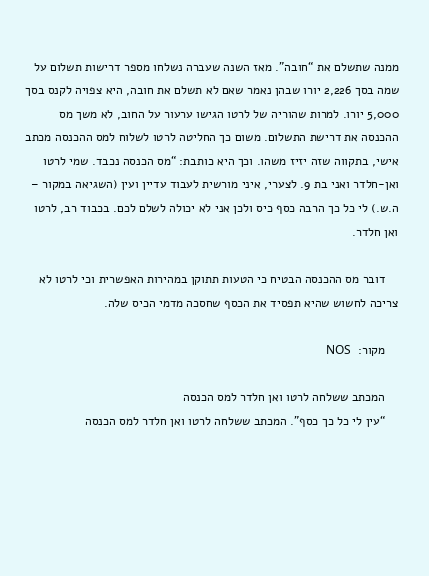ממנה שתשלם את “חובה”. מאז השנה שעברה נשלחו מספר דרישות תשלום על שמה בסך 2,226 יורו שבהן נאמר שאם לא תשלם את חובה, היא צפויה לקנס בסך 5,000 יורו. למרות שהוריה של לרטו הגישו ערעור על החוב, לא משך מס ההכנסה את דרישת התשלום. משום כך החליטה לרטו לשלוח למס ההכנסה מכתב אישי, בתקווה שזה יזיז משהו. וכך היא כותבת: “מס הכנסה נכבד. שמי לרטו ואן-חלדר ואני בת 9. לצערי, איני מורשית לעבוד עדיין ועין (השגיאה במקור – ה.ש.) לי כל כך הרבה כסף כיס ולכן אני לא יכולה לשלם לכם. בכבוד רב, לרטו ואן חלדר.

    דובר מס ההכנסה הבטיח כי הטעות תתוקן במהירות האפשרית וכי לרטו לא צריכה לחשוש שהיא תפסיד את הכסף שחסכה מדמי הכיס שלה.

    מקור:  NOS

    המכתב ששלחה לרטו ואן חלדר למס הכנסה
    “עין לי כל כך כסף”. המכתב ששלחה לרטו ואן חלדר למס הכנסה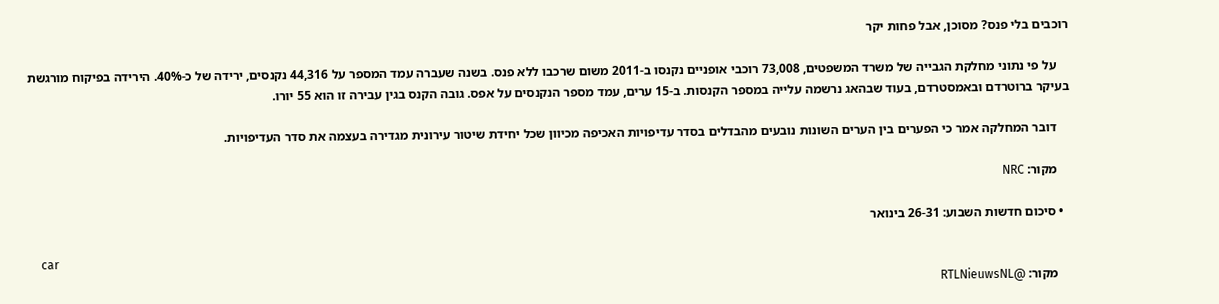רוכבים בלי פנס? מסוכן, אבל פחות יקר

    על פי נתוני מחלקת הגבייה של משרד המשפטים, 73,008 רוכבי אופניים נקנסו ב-2011 משום שרכבו ללא פנס. בשנה שעברה עמד המספר על 44,316 נקנסים, ירידה של כ-40%. הירידה בפיקוח מורגשת בעיקר ברוטרדם ובאמסטרדם, בעוד שבהאג נרשמה עלייה במספר הקנסות. ב-15 ערים, עמד מספר הנקנסים על אפס. גובה הקנס בגין עבירה זו הוא 55 יורו.

    דובר המחלקה אמר כי הפערים בין הערים השונות נובעים מהבדלים בסדר עדיפויות האכיפה מכיוון שכל יחידת שיטור עירונית מגדירה בעצמה את סדר העדיפויות.

    מקור: NRC

  • סיכום חדשות השבוע: 26-31 בינואר

    car
    מקור: @RTLNieuwsNL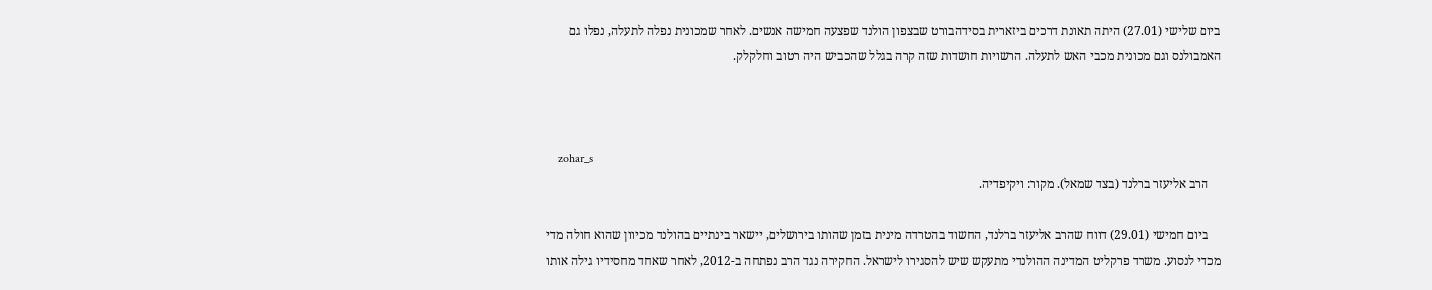ביום שלישי (27.01) היתה תאונת דרכים ביזארית בסידהבורט שבצפון הולנד שפצעה חמישה אנשים. לאחר שמכונית נפלה לתעלה, נפלו גם האמבולנס וגם מכונית מכבי האש לתעלה. הרשויות חושדות שזה קרה בגלל שהכביש היה רטוב וחלקלק.



    zohar_s
    הרב אליעזר ברלנד (בצד שמאל). מקור: ויקיפדיה.

    ביום חמישי (29.01) דווח שהרב אליעזר ברלנד, החשוד בהטרדה מינית בזמן שהותו בירושלים, יישאר בינתיים בהולנד מכיוון שהוא חולה מדי מכדי לנסוע. משרד פרקליט המדינה ההולנדי מתעקש שיש להסגירו לישראל. החקירה נגד הרב נפתחה ב-2012, לאחר שאחד מחסידיו גילה אותו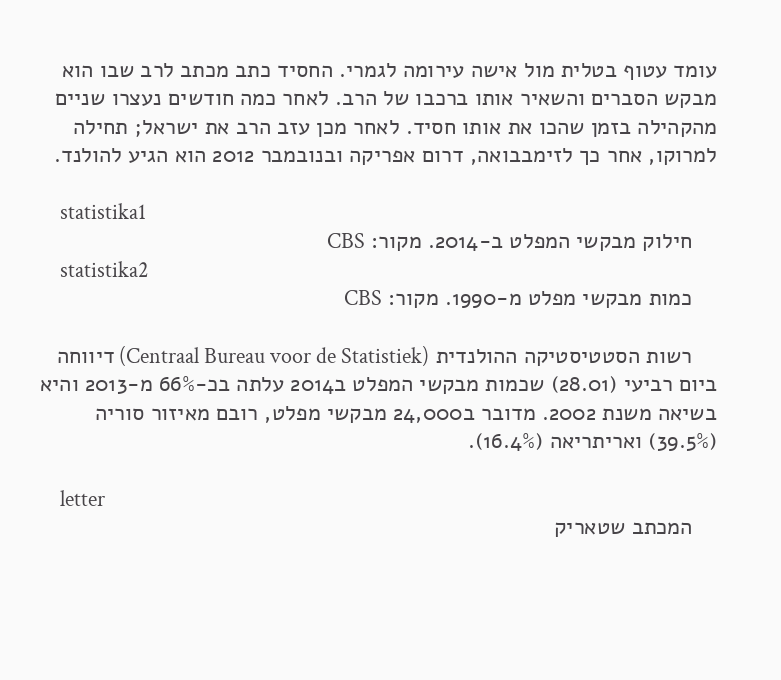עומד עטוף בטלית מול אישה עירומה לגמרי. החסיד כתב מכתב לרב שבו הוא מבקש הסברים והשאיר אותו ברכבו של הרב. לאחר כמה חודשים נעצרו שניים מהקהילה בזמן שהכו את אותו חסיד. לאחר מכן עזב הרב את ישראל; תחילה למרוקו, אחר כך לזימבבואה, דרום אפריקה ובנובמבר 2012 הוא הגיע להולנד.

    statistika1
    חילוק מבקשי המפלט ב-2014. מקור: CBS
    statistika2
    כמות מבקשי מפלט מ-1990. מקור: CBS

    רשות הסטטיסטיקה ההולנדית (Centraal Bureau voor de Statistiek) דיווחה ביום רביעי (28.01) שכמות מבקשי המפלט ב2014 עלתה בכ-66% מ-2013 והיא בשיאה משנת 2002. מדובר ב24,000 מבקשי מפלט, רובם מאיזור סוריה (39.5%) ואריתריאה (16.4%).

    letter
    המכתב שטאריק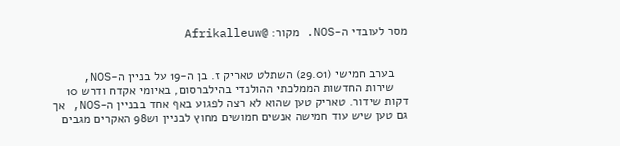מסר לעובדי ה-NOS. מקור: @Afrikalleuw


    בערב חמישי (29.01) השתלט טאריק ז. בן ה-19 על בניין ה-NOS,
    שירות החדשות הממלכתי ההולנדי בהילברסום, באיומי אקדח ודרש 10 דקות שידור. טאריק טען שהוא לא רצה לפגוע באף אחד בבניין ה-NOS, אך גם טען שיש עוד חמישה אנשים חמושים מחוץ לבניין וש98 האקרים מגבים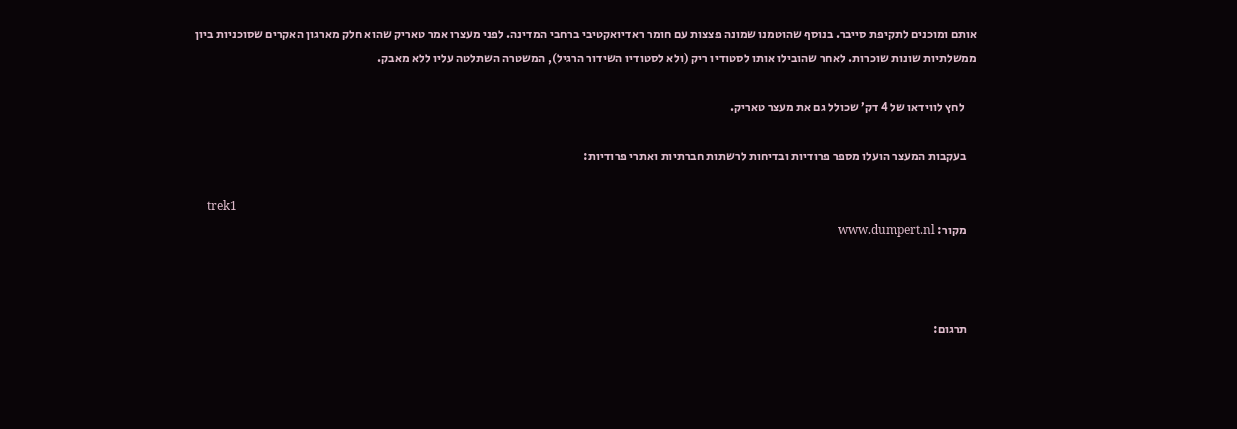אותם ומוכנים לתקיפת סייבר. בנוסף שהוטמנו שמונה פצצות עם חומר ראדיואקטיבי ברחבי המדינה. לפני מעצרו אמר טאריק שהוא חלק מארגון האקרים שסוכניות ביון ממשלתיות שונות שוכרות. לאחר שהובילו אותו לסטודיו ריק (ולא לסטודיו השידור הרגיל), המשטרה השתלטה עליו ללא מאבק.

     לחץ לווידאו של 4 דק’ שכולל גם את מעצר טאריק.

    בעקבות המעצר הועלו מספר פרודיות ובדיחות לרשתות חברתיות ואתרי פרודיות:

    trek1
    מקור: www.dumpert.nl



    תרגום: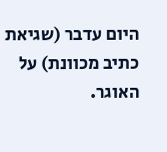היום עדבר (שגיאת כתיב מכוונת) על האוגר.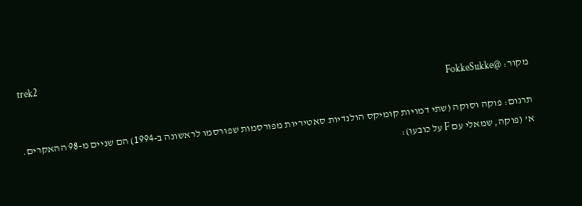trek2
    מקור: @FokkeSukke

    תרגום: פוקה וסוקה (שתי דמויות קומיקס הולנדיות סאטיריות מפורסמות שפורסמו לראשונה ב-1994) הם שניים מ-98 ההאקרים.
    א’ (פוקה, שמאלי עם F על כובעו):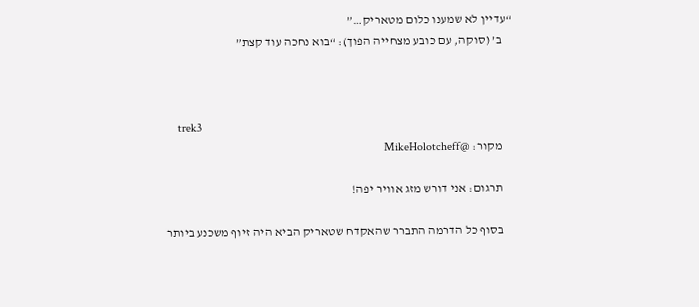“עדיין לא שמענו כלום מטאריק…”
    ב’ (סוקה, עם כובע מצחייה הפוך): “בוא נחכה עוד קצת”



    trek3
    מקור: @MikeHolotcheff

    תרגום: אני דורש מזג אוויר יפה!

    בסוף כל הדרמה התברר שהאקדח שטאריק הביא היה זיוף משכנע ביותר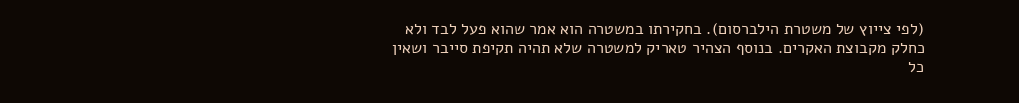(לפי צייוץ של משטרת הילברסום). בחקירתו במשטרה הוא אמר שהוא פעל לבד ולא כחלק מקבוצת האקרים. בנוסף הצהיר טאריק למשטרה שלא תהיה תקיפת סייבר ושאין כל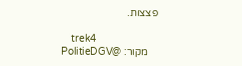פצצות.

    trek4
    מקור: @PolitieDGV